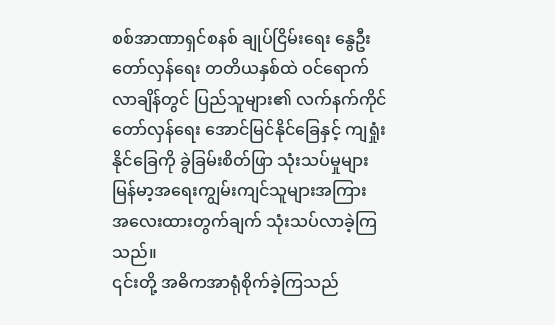စစ်အာဏာရှင်စနစ် ချုပ်ငြိမ်းရေး နွေဦးတော်လှန်ရေး တတိယနှစ်ထဲ ဝင်ရောက်လာချိန်တွင် ပြည်သူများ၏ လက်နက်ကိုင်တော်လှန်ရေး အောင်မြင်နိုင်ခြေနှင့် ကျရှုံးနိုင်ခြေကို ခွဲခြမ်းစိတ်ဖြာ သုံးသပ်မှုများ မြန်မာ့အရေးကျွမ်းကျင်သူများအကြား အလေးထားတွက်ချက် သုံးသပ်လာခဲ့ကြသည်။
၎င်းတို့ အဓိကအာရုံစိုက်ခဲ့ကြသည်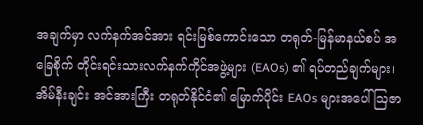အချက်မှာ လက်နက်အင်အား ရင်းမြစ်ကောင်းသော တရုတ်-မြန်မာနယ်စပ် အခြေစိုက် တိုင်းရင်းသားလက်နက်ကိုင်အဖွဲ့များ (EAOs) ၏ ရပ်တည်ချက်များ၊ အိမ်နီးချင်း အင်အားကြီး တရုတ်နိုင်ငံ၏ မြောက်ပိုင်း EAOs များအပေါ် ဩဇာ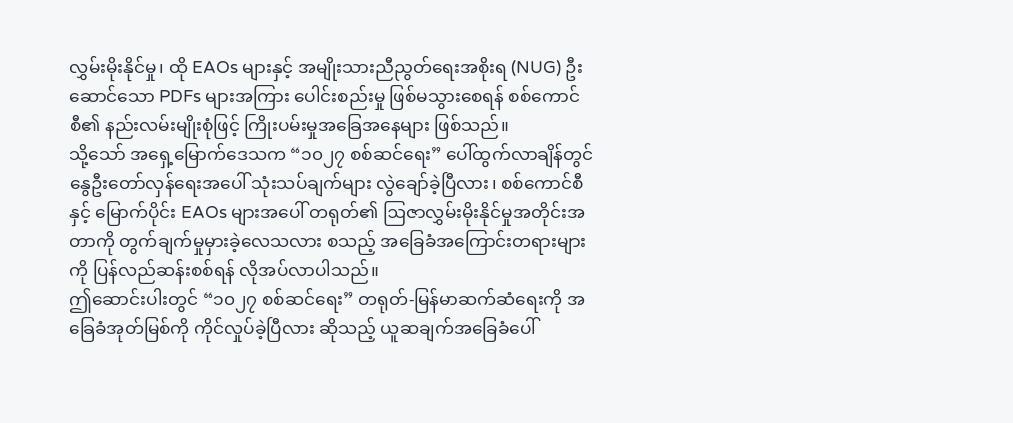လွှမ်းမိုးနိုင်မှု၊ ထို EAOs များနှင့် အမျိုးသားညီညွတ်ရေးအစိုးရ (NUG) ဦးဆောင်သော PDFs များအကြား ပေါင်းစည်းမှု ဖြစ်မသွားစေရန် စစ်ကောင်စီ၏ နည်းလမ်းမျိုးစုံဖြင့် ကြိုးပမ်းမှုအခြေအနေများ ဖြစ်သည်။
သို့သော် အရှေ့မြောက်ဒေသက “၁၀၂၇ စစ်ဆင်ရေး” ပေါ်ထွက်လာချိန်တွင် နွေဦးတော်လှန်ရေးအပေါ် သုံးသပ်ချက်များ လွဲချော်ခဲ့ပြီလား၊ စစ်ကောင်စီနှင့် မြောက်ပိုင်း EAOs များအပေါ် တရုတ်၏ ဩဇာလွှမ်းမိုးနိုင်မှုအတိုင်းအတာကို တွက်ချက်မှုမှားခဲ့လေသလား စသည့် အခြေခံအကြောင်းတရားများကို ပြန်လည်ဆန်းစစ်ရန် လိုအပ်လာပါသည်။
ဤဆောင်းပါးတွင် “၁၀၂၇ စစ်ဆင်ရေး” တရုတ်-မြန်မာဆက်ဆံရေးကို အခြေခံအုတ်မြစ်ကို ကိုင်လှုပ်ခဲ့ပြီလား ဆိုသည့် ယူဆချက်အခြေခံပေါ်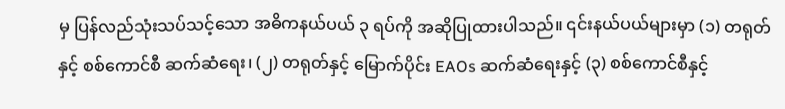မှ ပြန်လည်သုံးသပ်သင့်သော အဓိကနယ်ပယ် ၃ ရပ်ကို အဆိုပြုထားပါသည်။ ၎င်းနယ်ပယ်များမှာ (၁) တရုတ်နှင့် စစ်ကောင်စီ ဆက်ဆံရေး၊ (၂) တရုတ်နှင့် မြောက်ပိုင်း EAOs ဆက်ဆံရေးနှင့် (၃) စစ်ကောင်စီနှင့်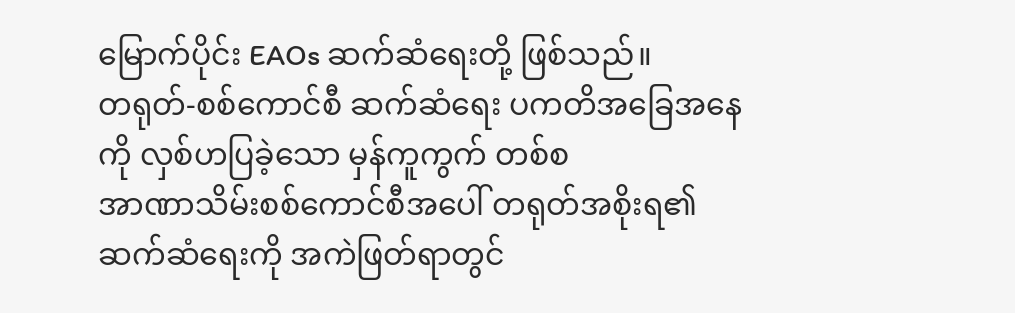မြောက်ပိုင်း EAOs ဆက်ဆံရေးတို့ ဖြစ်သည်။
တရုတ်-စစ်ကောင်စီ ဆက်ဆံရေး ပကတိအခြေအနေကို လှစ်ဟပြခဲ့သော မှန်ကူကွက် တစ်စ
အာဏာသိမ်းစစ်ကောင်စီအပေါ် တရုတ်အစိုးရ၏ ဆက်ဆံရေးကို အကဲဖြတ်ရာတွင်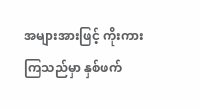အများအားဖြင့် ကိုးကားကြသည်မှာ နှစ်ဖက်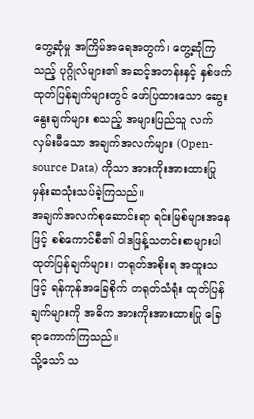တွေ့ဆုံမှု အကြိမ်အရေအတွက်၊ တွေ့ဆုံကြသည့် ပုဂ္ဂိုလ်များ၏ အဆင့်အတန်းနှင့် နှစ်ဖက်ထုတ်ပြန်ချက်များတွင် ဖော်ပြထားသော ဆွေးနွေးချက်များ စသည့် အများပြည်သူ လက်လှမ်းမီသော အချက်အလက်များ (Open-source Data) ကိုသာ အားကိုးအားထားပြု မှန်းဆသုံးသပ်ခဲ့ကြသည်။
အချက်အလက်စုဆောင်းရာ ရင်းမြစ်များအနေဖြင့် စစ်ကောင်စီ၏ ဝါဒဖြန့်သတင်းစာများပါ ထုတ်ပြန်ချက်များ၊ တရုတ်အစိုးရ အထူးသဖြင့် ရန်ကုန်အခြေစိုက် တရုတ်သံရုံး ထုတ်ပြန်ချက်များကို အဓိက အားကိုးအားထားပြု ခြေရာကောက်ကြသည်။
သို့သော် သ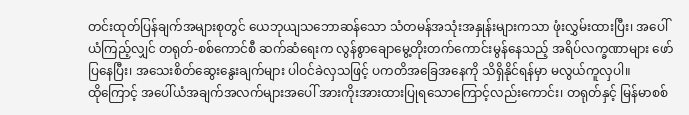တင်းထုတ်ပြန်ချက်အများစုတွင် ယေဘုယျသဘောဆန်သော သံတမန်အသုံးအနှုန်းများကသာ ဖုံးလွှမ်းထားပြီး၊ အပေါ်ယံကြည့်လျှင် တရုတ်-စစ်ကောင်စီ ဆက်ဆံရေးက လွန်စွာချောမွေ့တိုးတက်ကောင်းမွန်နေသည့် အရိပ်လက္ခဏာများ ဖော်ပြနေပြီး၊ အသေးစိတ်ဆွေးနွေးချက်များ ပါဝင်ခဲလှသဖြင့် ပကတိအခြေအနေကို သိရှိနိုင်ရန်မှာ မလွယ်ကူလှပါ။
ထိုကြောင့် အပေါ်ယံအချက်အလက်များအပေါ် အားကိုးအားထားပြုရသောကြောင့်လည်းကောင်း၊ တရုတ်နှင့် မြန်မာစစ်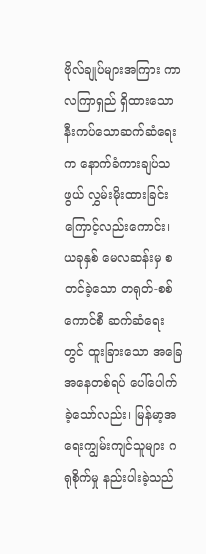ဗိုလ်ချုပ်များအကြား ကာလကြာရှည် ရှိထားသော နီးကပ်သောဆက်ဆံရေးက နောက်ခံကားချပ်သဖွယ် လွှမ်းမိုးထားခြင်းကြောင့်လည်းကောင်း၊ ယခုနှစ် မေလဆန်းမှ စတင်ခဲ့သော တရုတ်-စစ်ကောင်စီ ဆက်ဆံရေးတွင် ထူးခြားသော အခြေအနေတစ်ရပ် ပေါ်ပေါက်ခဲ့သော်လည်း၊ မြန်မာ့အရေးကျွမ်းကျင်သူများ ဂရုစိုက်မှု နည်းပါးခဲ့သည်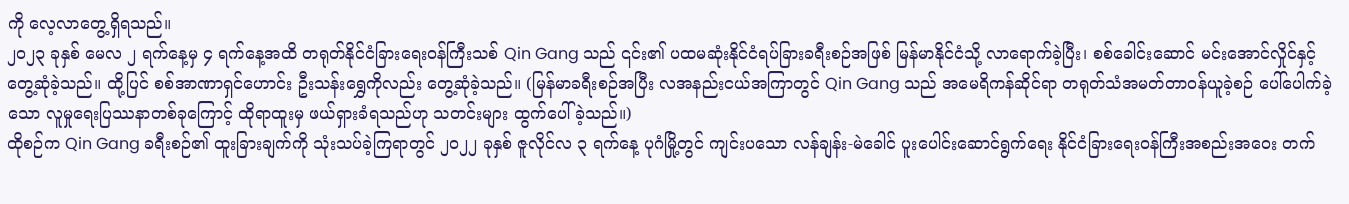ကို လေ့လာတွေ့ရှိရသည်။
၂၀၂၃ ခုနှစ် မေလ ၂ ရက်နေ့မှ ၄ ရက်နေ့အထိ တရုတ်နိုင်ငံခြားရေးဝန်ကြီးသစ် Qin Gang သည် ၎င်း၏ ပထမဆုံးနိုင်ငံရပ်ခြားခရီးစဉ်အဖြစ် မြန်မာနိုင်ငံသို့ လာရောက်ခဲ့ပြီး၊ စစ်ခေါင်းဆောင် မင်းအောင်လှိုင်နှင့် တွေ့ဆုံခဲ့သည်။ ထို့ပြင် စစ်အာဏာရှင်ဟောင်း ဦးသန်းရွှေကိုလည်း တွေ့ဆုံခဲ့သည်။ (မြန်မာခရီးစဉ်အပြီး လအနည်းငယ်အကြာတွင် Qin Gang သည် အမေရိကန်ဆိုင်ရာ တရုတ်သံအမတ်တာဝန်ယူခဲ့စဉ် ပေါ်ပေါက်ခဲ့သော လူမှုရေးပြဿနာတစ်ခုကြောင့် ထိုရာထူးမှ ဖယ်ရှားခံရသည်ဟု သတင်းများ ထွက်ပေါ်ခဲ့သည်။)
ထိုစဉ်က Qin Gang ခရီးစဉ်၏ ထူးခြားချက်ကို သုံးသပ်ခဲ့ကြရာတွင် ၂၀၂၂ ခုနှစ် ဇူလိုင်လ ၃ ရက်နေ့ ပုဂံမြို့တွင် ကျင်းပသော လန်ချန်း-မဲခေါင် ပူးပေါင်းဆောင်ရွက်ရေး နိုင်ငံခြားရေးဝန်ကြီးအစည်းအဝေး တက်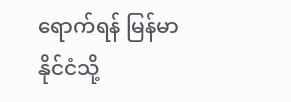ရောက်ရန် မြန်မာနိုင်ငံသို့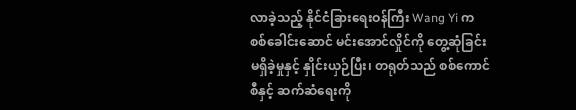လာခဲ့သည့် နိုင်ငံခြားရေးဝန်ကြီး Wang Yi က စစ်ခေါင်းဆောင် မင်းအောင်လှိုင်ကို တွေ့ဆုံခြင်း မရှိခဲ့မှုနှင့် နှိုင်းယှဉ်ပြီး၊ တရုတ်သည် စစ်ကောင်စီနှင့် ဆက်ဆံရေးကို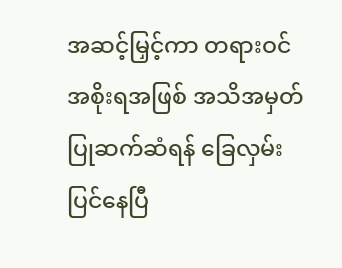အဆင့်မြှင့်ကာ တရားဝင်အစိုးရအဖြစ် အသိအမှတ်ပြုဆက်ဆံရန် ခြေလှမ်းပြင်နေပြီ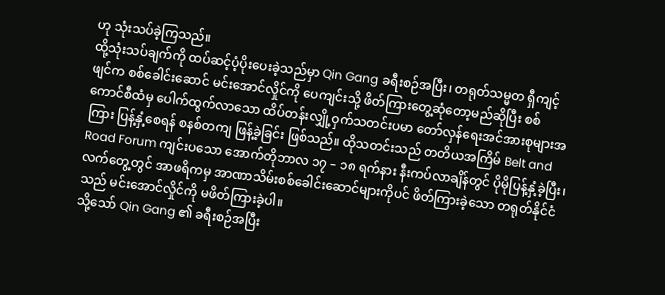ဟု သုံးသပ်ခဲ့ကြသည်။
ထို့သုံးသပ်ချက်ကို ထပ်ဆင့်ပံ့ပိုးပေးခဲ့သည်မှာ Qin Gang ခရီးစဉ်အပြီး၊ တရုတ်သမ္မတ ရှီကျင့်ဖျင်က စစ်ခေါင်းဆောင် မင်းအောင်လှိုင်ကို ပေကျင်းသို့ ဖိတ်ကြားတွေ့ဆုံတော့မည်ဆိုပြီး စစ်ကောင်စီထံမှ ပေါက်ထွက်လာသော ထိပ်တန်းလျှို့ဝှက်သတင်းပမာ တော်လှန်ရေးအင်အားစုများအကြား ပြန့်နှံ့စေရန် စနစ်တကျ ဖြန့်ခဲ့ခြင်း ဖြစ်သည်။ ထိုသတင်းသည် တတိယအကြိမ် Belt and Road Forum ကျင်းပသော အောက်တိုဘာလ ၁၇ – ၁၈ ရက်နား နီးကပ်လာချိန်တွင် ပိုမိုပြန့်နှံ့ခဲ့ပြီး၊ လက်တွေ့တွင် အာဖရိကမှ အာဏာသိမ်းစစ်ခေါင်းဆောင်များကိုပင် ဖိတ်ကြားခဲ့သော တရုတ်နိုင်ငံသည် မင်းအောင်လှိုင်ကို မဖိတ်ကြားခဲ့ပါ။
သို့သော် Qin Gang ၏ ခရီးစဉ်အပြီး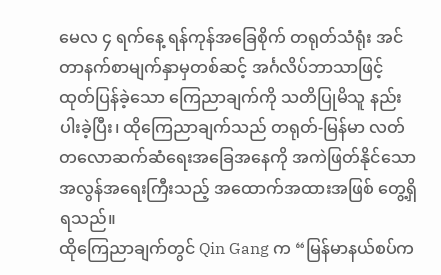မေလ ၄ ရက်နေ့ ရန်ကုန်အခြေစိုက် တရုတ်သံရုံး အင်တာနက်စာမျက်နှာမှတစ်ဆင့် အင်္ဂလိပ်ဘာသာဖြင့် ထုတ်ပြန်ခဲ့သော ကြေညာချက်ကို သတိပြုမိသူ နည်းပါးခဲ့ပြီး၊ ထိုကြေညာချက်သည် တရုတ်-မြန်မာ လတ်တလောဆက်ဆံရေးအခြေအနေကို အကဲဖြတ်နိုင်သော အလွန်အရေးကြီးသည့် အထောက်အထားအဖြစ် တွေ့ရှိရသည်။
ထိုကြေညာချက်တွင် Qin Gang က “မြန်မာနယ်စပ်က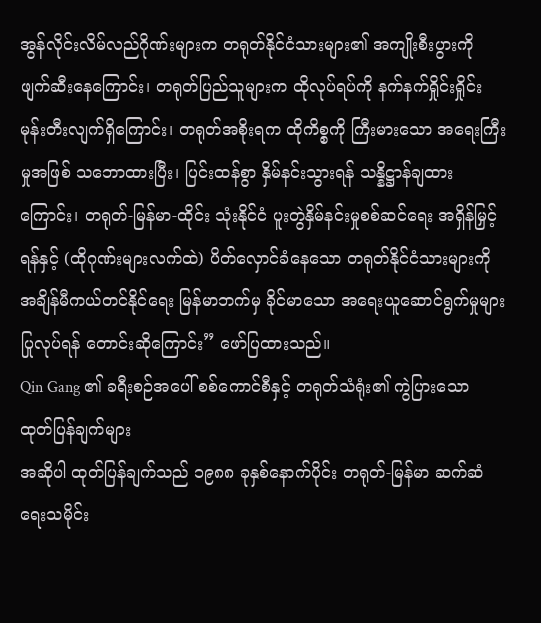အွန်လိုင်းလိမ်လည်ဂိုဏ်းများက တရုတ်နိုင်ငံသားများ၏ အကျိုးစီးပွားကို ဖျက်ဆီးနေကြောင်း၊ တရုတ်ပြည်သူများက ထိုလုပ်ရပ်ကို နက်နက်ရှိုင်းရှိုင်း မုန်းတီးလျက်ရှိကြောင်း၊ တရုတ်အစိုးရက ထိုကိစ္စကို ကြီးမားသော အရေးကြီးမှုအဖြစ် သဘောထားပြီး၊ ပြင်းထန်စွာ နှိမ်နင်းသွားရန် သန္နိဋ္ဌာန်ချထားကြောင်း၊ တရုတ်-မြန်မာ-ထိုင်း သုံးနိုင်ငံ ပူးတွဲနှိမ်နင်းမှုစစ်ဆင်ရေး အရှိန်မြှင့်ရန်နှင့် (ထိုဂုဏ်းများလက်ထဲ) ပိတ်လှောင်ခံနေသော တရုတ်နိုင်ငံသားများကို အချိန်မီကယ်တင်နိုင်ရေး မြန်မာဘက်မှ ခိုင်မာသော အရေးယူဆောင်ရွက်မှုများ ပြုလုပ်ရန် တောင်းဆိုကြောင်း” ဖော်ပြထားသည်။
Qin Gang ၏ ခရီးစဉ်အပေါ် စစ်ကောင်စီနှင့် တရုတ်သံရုံး၏ ကွဲပြားသော ထုတ်ပြန်ချက်များ
အဆိုပါ ထုတ်ပြန်ချက်သည် ၁၉၈၈ ခုနှစ်နောက်ပိုင်း တရုတ်-မြန်မာ ဆက်ဆံရေးသမိုင်း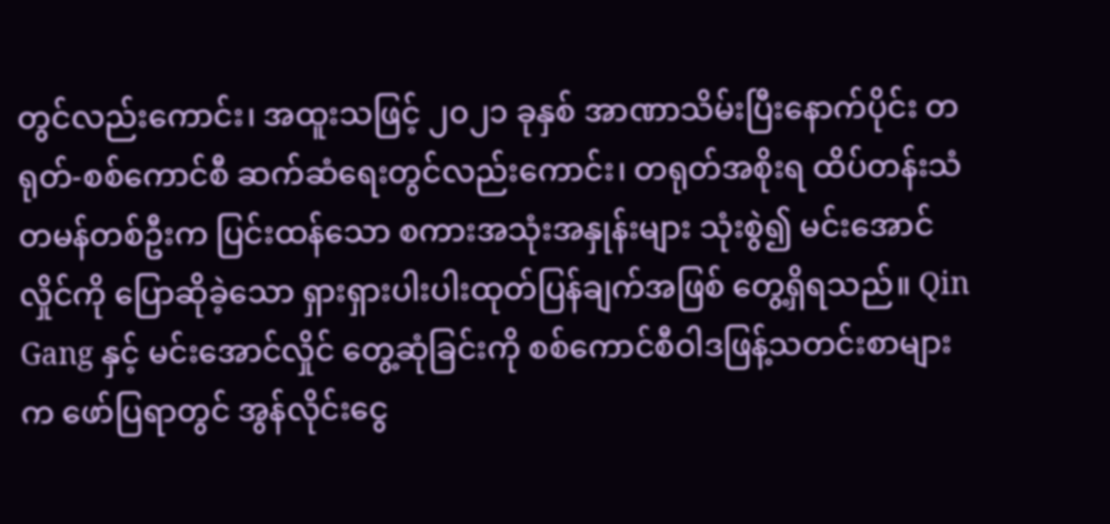တွင်လည်းကောင်း၊ အထူးသဖြင့် ၂၀၂၁ ခုနှစ် အာဏာသိမ်းပြီးနောက်ပိုင်း တရုတ်-စစ်ကောင်စီ ဆက်ဆံရေးတွင်လည်းကောင်း၊ တရုတ်အစိုးရ ထိပ်တန်းသံတမန်တစ်ဦးက ပြင်းထန်သော စကားအသုံးအနှုန်းများ သုံးစွဲ၍ မင်းအောင်လှိုင်ကို ပြောဆိုခဲ့သော ရှားရှားပါးပါးထုတ်ပြန်ချက်အဖြစ် တွေ့ရှိရသည်။ Qin Gang နှင့် မင်းအောင်လှိုင် တွေ့ဆုံခြင်းကို စစ်ကောင်စီဝါဒဖြန့်သတင်းစာများက ဖော်ပြရာတွင် အွန်လိုင်းငွေ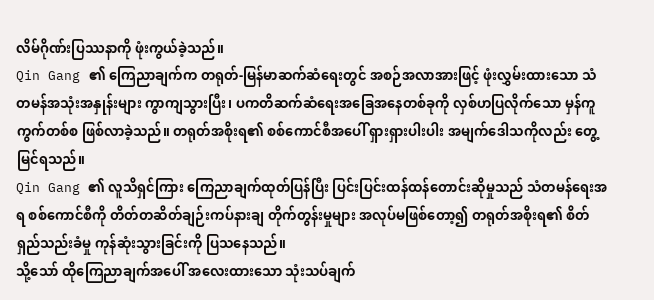လိမ်ဂိုဏ်းပြဿနာကို ဖုံးကွယ်ခဲ့သည်။
Qin Gang ၏ ကြေညာချက်က တရုတ်-မြန်မာဆက်ဆံရေးတွင် အစဉ်အလာအားဖြင့် ဖုံးလွှမ်းထားသော သံတမန်အသုံးအနှုန်းများ ကွာကျသွားပြီး၊ ပကတိဆက်ဆံရေးအခြေအနေတစ်ခုကို လှစ်ဟပြလိုက်သော မှန်ကူကွက်တစ်စ ဖြစ်လာခဲ့သည်။ တရုတ်အစိုးရ၏ စစ်ကောင်စီအပေါ် ရှားရှားပါးပါး အမျက်ဒေါသကိုလည်း တွေ့မြင်ရသည်။
Qin Gang ၏ လူသိရှင်ကြား ကြေညာချက်ထုတ်ပြန်ပြီး ပြင်းပြင်းထန်ထန်တောင်းဆိုမှုသည် သံတမန်ရေးအရ စစ်ကောင်စီကို တိတ်တဆိတ်ချဉ်းကပ်နားချ တိုက်တွန်းမှုများ အလုပ်မဖြစ်တော့၍ တရုတ်အစိုးရ၏ စိတ်ရှည်သည်းခံမှု ကုန်ဆုံးသွားခြင်းကို ပြသနေသည်။
သို့သော် ထိုကြေညာချက်အပေါ် အလေးထားသော သုံးသပ်ချက်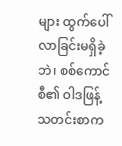များ ထွက်ပေါ်လာခြင်းမရှိခဲ့ဘဲ၊ စစ်ကောင်စီ၏ ဝါဒဖြန့်သတင်းစာက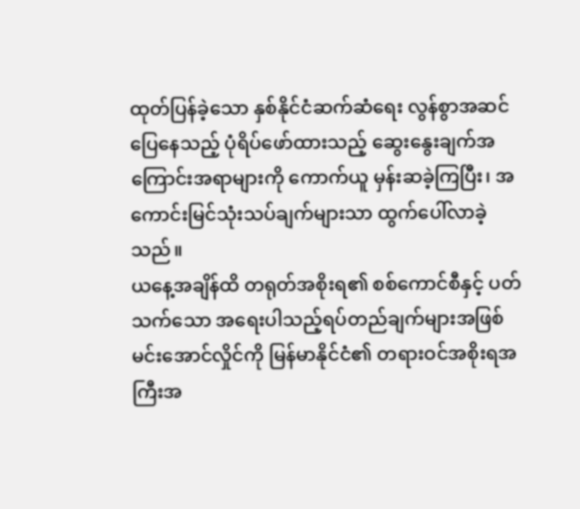ထုတ်ပြန်ခဲ့သော နှစ်နိုင်ငံဆက်ဆံရေး လွန်စွာအဆင်ပြေနေသည့် ပုံရိပ်ဖော်ထားသည့် ဆွေးနွေးချက်အကြောင်းအရာများကို ကောက်ယူ မှန်းဆခဲ့ကြပြီး၊ အကောင်းမြင်သုံးသပ်ချက်များသာ ထွက်ပေါ်လာခဲ့သည်။
ယနေ့အချိန်ထိ တရုတ်အစိုးရ၏ စစ်ကောင်စီနှင့် ပတ်သက်သော အရေးပါသည့်ရပ်တည်ချက်များအဖြစ် မင်းအောင်လှိုင်ကို မြန်မာနိုင်ငံ၏ တရားဝင်အစိုးရအကြီးအ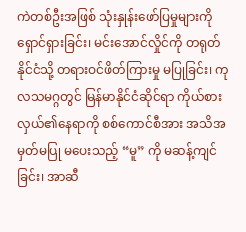ကဲတစ်ဦးအဖြစ် သုံးနှုန်းဖော်ပြမှုများကို ရှောင်ရှားခြင်း၊ မင်းအောင်လှိုင်ကို တရုတ်နိုင်ငံသို့ တရားဝင်ဖိတ်ကြားမှု မပြုခြင်း၊ ကုလသမဂ္ဂတွင် မြန်မာနိုင်ငံဆိုင်ရာ ကိုယ်စားလှယ်၏နေရာကို စစ်ကောင်စီအား အသိအမှတ်မပြု မပေးသည့် “မူ” ကို မဆန့်ကျင်ခြင်း၊ အာဆီ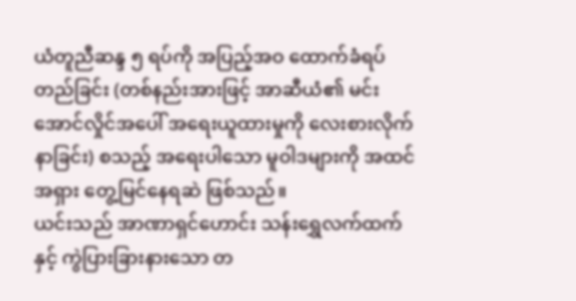ယံတူညီဆန္ဒ ၅ ရပ်ကို အပြည့်အဝ ထောက်ခံရပ်တည်ခြင်း (တစ်နည်းအားဖြင့် အာဆီယံ၏ မင်းအောင်လှိုင်အပေါ် အရေးယူထားမှုကို လေးစားလိုက်နာခြင်း) စသည့် အရေးပါသော မူဝါဒများကို အထင်အရှား တွေ့မြင်နေရဆဲ ဖြစ်သည်။
ယင်းသည် အာဏာရှင်ဟောင်း သန်းရွှေလက်ထက်နှင့် ကွဲပြားခြားနားသော တ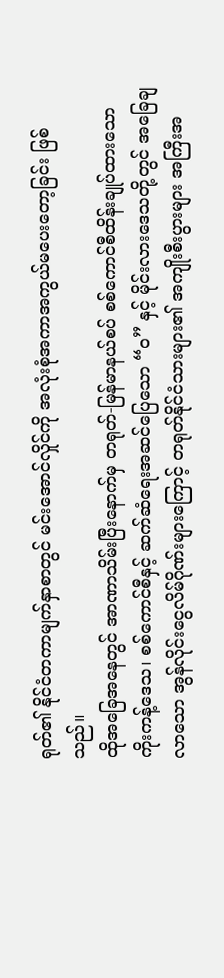ရုတ်၏ နိုင်ငံတကာမျက်နှာစာတွင် မင်းအောင်လှိုင်ကို အလုံးစုံအကာအကွယ်မပေးတော့ခြင်း ဖြစ်သည်။
ထိုအခြေအနေတွင် အာဏာသိမ်းပြီးနောက်မှ တရုတ်-မြန်မာနယ်စပ် စစ်ကောင်စီထိန်းချုပ်ထားသော ကိုးကန့်ဒေသ၊ စစ်ကောင်စီနှင့် ဆက်ဆံရေးအဆင်ပြေသော “ဝ” နှင့် မိုင်းလားဒေသတို့တွင် အခြေချလာသော အွန်လိုင်းငွေလိမ်ဂိုဏ်းများကြောင့် တရုတ်နိုင်ငံသားများ၏ အကျိုးစီးပွားများ အကြီးအ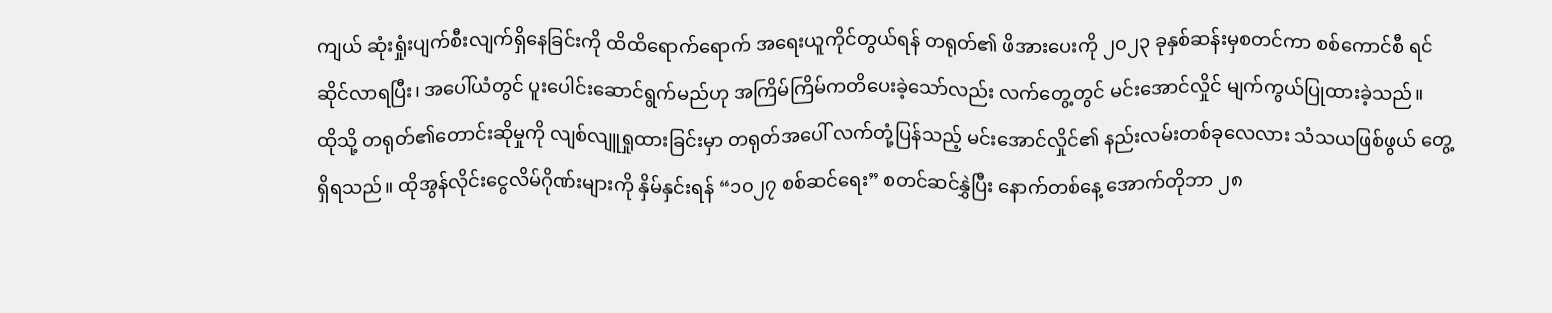ကျယ် ဆုံးရှုံးပျက်စီးလျက်ရှိနေခြင်းကို ထိထိရောက်ရောက် အရေးယူကိုင်တွယ်ရန် တရုတ်၏ ဖိအားပေးကို ၂၀၂၃ ခုနှစ်ဆန်းမှစတင်ကာ စစ်ကောင်စီ ရင်ဆိုင်လာရပြီး၊ အပေါ်ယံတွင် ပူးပေါင်းဆောင်ရွက်မည်ဟု အကြိမ်ကြိမ်ကတိပေးခဲ့သော်လည်း လက်တွေ့တွင် မင်းအောင်လှိုင် မျက်ကွယ်ပြုထားခဲ့သည်။
ထိုသို့ တရုတ်၏တောင်းဆိုမှုကို လျစ်လျူရှုထားခြင်းမှာ တရုတ်အပေါ် လက်တုံ့ပြန်သည့် မင်းအောင်လှိုင်၏ နည်းလမ်းတစ်ခုလေလား သံသယဖြစ်ဖွယ် တွေ့ရှိရသည်။ ထိုအွန်လိုင်းငွေလိမ်ဂိုဏ်းများကို နှိမ်နှင်းရန် “၁၀၂၇ စစ်ဆင်ရေး” စတင်ဆင်နွှဲပြီး နောက်တစ်နေ့ အောက်တိုဘာ ၂၈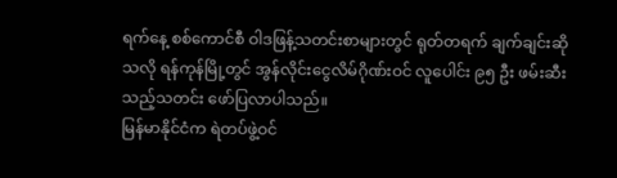ရက်နေ့ စစ်ကောင်စီ ဝါဒဖြန့်သတင်းစာများတွင် ရုတ်တရက် ချက်ချင်းဆိုသလို ရန်ကုန်မြို့တွင် အွန်လိုင်းငွေလိမ်ဂိုဏ်းဝင် လူပေါင်း ၉၅ ဦး ဖမ်းဆီးသည့်သတင်း ဖော်ပြလာပါသည်။
မြန်မာနိုင်ငံက ရဲတပ်ဖွဲ့ဝင်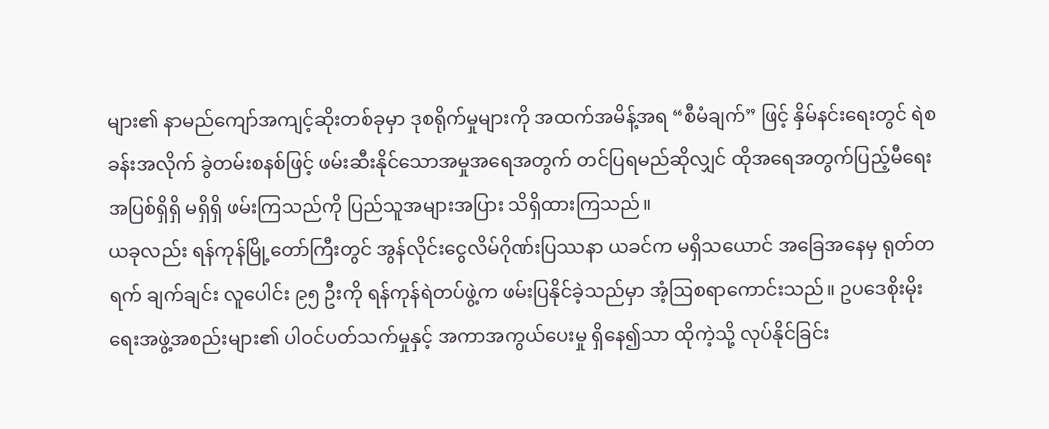များ၏ နာမည်ကျော်အကျင့်ဆိုးတစ်ခုမှာ ဒုစရိုက်မှုများကို အထက်အမိန့်အရ “စီမံချက်” ဖြင့် နှိမ်နင်းရေးတွင် ရဲစခန်းအလိုက် ခွဲတမ်းစနစ်ဖြင့် ဖမ်းဆီးနိုင်သောအမှုအရေအတွက် တင်ပြရမည်ဆိုလျှင် ထိုအရေအတွက်ပြည့်မီရေး အပြစ်ရှိရှိ မရှိရှိ ဖမ်းကြသည်ကို ပြည်သူအများအပြား သိရှိထားကြသည်။
ယခုလည်း ရန်ကုန်မြို့တော်ကြီးတွင် အွန်လိုင်းငွေလိမ်ဂိုဏ်းပြဿနာ ယခင်က မရှိသယောင် အခြေအနေမှ ရုတ်တရက် ချက်ချင်း လူပေါင်း ၉၅ ဦးကို ရန်ကုန်ရဲတပ်ဖွဲ့က ဖမ်းပြနိုင်ခဲ့သည်မှာ အံ့ဩစရာကောင်းသည်။ ဥပဒေစိုးမိုးရေးအဖွဲ့အစည်းများ၏ ပါဝင်ပတ်သက်မှုနှင့် အကာအကွယ်ပေးမှု ရှိနေ၍သာ ထိုကဲ့သို့ လုပ်နိုင်ခြင်း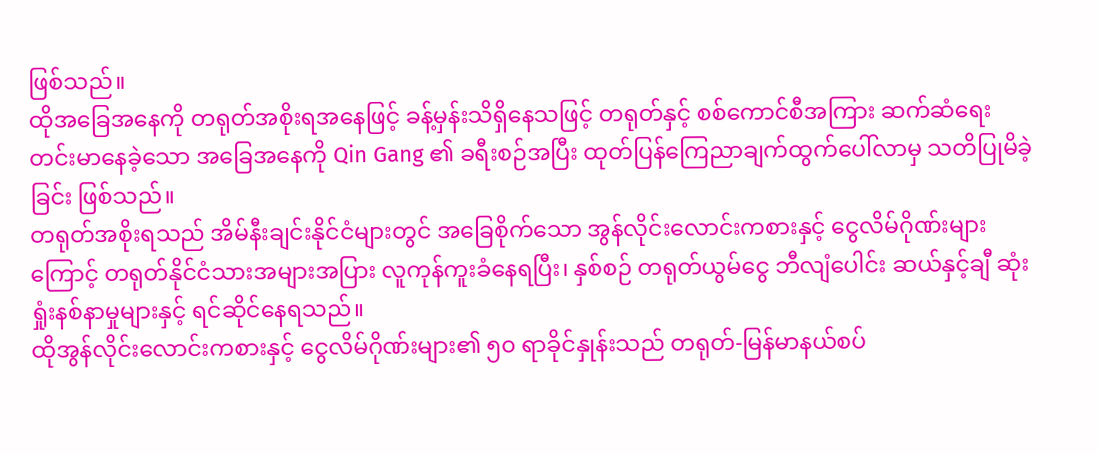ဖြစ်သည်။
ထိုအခြေအနေကို တရုတ်အစိုးရအနေဖြင့် ခန့်မှန်းသိရှိနေသဖြင့် တရုတ်နှင့် စစ်ကောင်စီအကြား ဆက်ဆံရေး တင်းမာနေခဲ့သော အခြေအနေကို Qin Gang ၏ ခရီးစဉ်အပြီး ထုတ်ပြန်ကြေညာချက်ထွက်ပေါ်လာမှ သတိပြုမိခဲ့ခြင်း ဖြစ်သည်။
တရုတ်အစိုးရသည် အိမ်နီးချင်းနိုင်ငံများတွင် အခြေစိုက်သော အွန်လိုင်းလောင်းကစားနှင့် ငွေလိမ်ဂိုဏ်းများကြောင့် တရုတ်နိုင်ငံသားအများအပြား လူကုန်ကူးခံနေရပြီး၊ နှစ်စဉ် တရုတ်ယွမ်ငွေ ဘီလျံပေါင်း ဆယ်နှင့်ချီ ဆုံးရှုံးနစ်နာမှုများနှင့် ရင်ဆိုင်နေရသည်။
ထိုအွန်လိုင်းလောင်းကစားနှင့် ငွေလိမ်ဂိုဏ်းများ၏ ၅၀ ရာခိုင်နှုန်းသည် တရုတ်-မြန်မာနယ်စပ်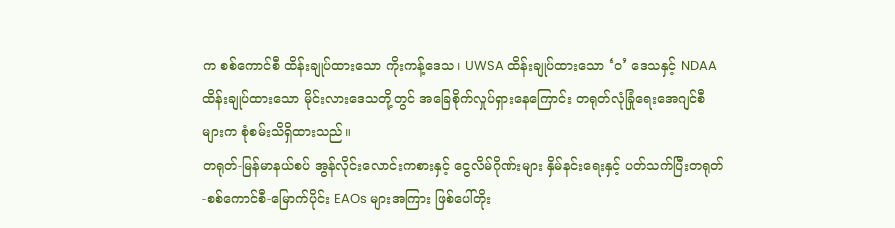က စစ်ကောင်စီ ထိန်းချုပ်ထားသော ကိုးကန့်ဒေသ၊ UWSA ထိန်းချုပ်ထားသော ‘ဝ’ ဒေသနှင့် NDAA ထိန်းချုပ်ထားသော မိုင်းလားဒေသတို့တွင် အခြေစိုက်လှုပ်ရှားနေကြောင်း တရုတ်လုံခြုံရေးအေဂျင်စီများက စုံစမ်းသိရှိထားသည်။
တရုတ်-မြန်မာနယ်စပ် အွန်လိုင်းလောင်းကစားနှင့် ငွေလိမ်ဂိုဏ်းများ နှိမ်နင်းရေးနှင့် ပတ်သက်ပြီးတရုတ်-စစ်ကောင်စီ-မြောက်ပိုင်း EAOs များအကြား ဖြစ်ပေါ်တိုး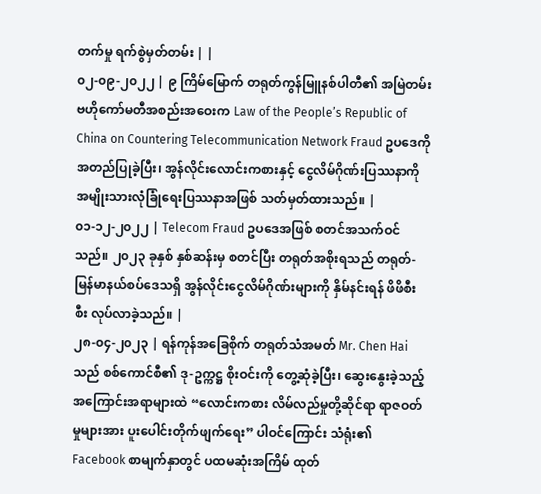တက်မှု ရက်စွဲမှတ်တမ်း | |
၀၂-၀၉-၂၀၂၂ | ၉ ကြိမ်မြောက် တရုတ်ကွန်မြူနစ်ပါတီ၏ အမြဲတမ်းဗဟိုကော်မတီအစည်းအဝေးက Law of the People’s Republic of China on Countering Telecommunication Network Fraud ဥပဒေကို အတည်ပြုခဲ့ပြီး၊ အွန်လိုင်းလောင်းကစားနှင့် ငွေလိမ်ဂိုဏ်းပြဿနာကို အမျိုးသားလုံခြုံရေးပြဿနာအဖြစ် သတ်မှတ်ထားသည်။ |
၀၁-၁၂-၂၀၂၂ | Telecom Fraud ဥပဒေအဖြစ် စတင်အသက်ဝင်သည်။ ၂၀၂၃ ခုနှစ် နှစ်ဆန်းမှ စတင်ပြီး တရုတ်အစိုးရသည် တရုတ်-မြန်မာနယ်စပ်ဒေသရှိ အွန်လိုင်းငွေလိမ်ဂိုဏ်းများကို နှိမ်နင်းရန် ဖိဖိစီးစီး လုပ်လာခဲ့သည်။ |
၂၈-၀၄-၂၀၂၃ | ရန်ကုန်အခြေစိုက် တရုတ်သံအမတ် Mr. Chen Hai သည် စစ်ကောင်စီ၏ ဒု-ဥက္ကဋ္ဌ စိုးဝင်းကို တွေ့ဆုံခဲ့ပြီး၊ ဆွေးနွေးခဲ့သည့် အကြောင်းအရာများထဲ “လောင်းကစား လိမ်လည်မှုတို့ဆိုင်ရာ ရာဇဝတ်မှုများအား ပူးပေါင်းတိုက်ဖျက်ရေး” ပါဝင်ကြောင်း သံရုံး၏ Facebook စာမျက်နှာတွင် ပထမဆုံးအကြိမ် ထုတ်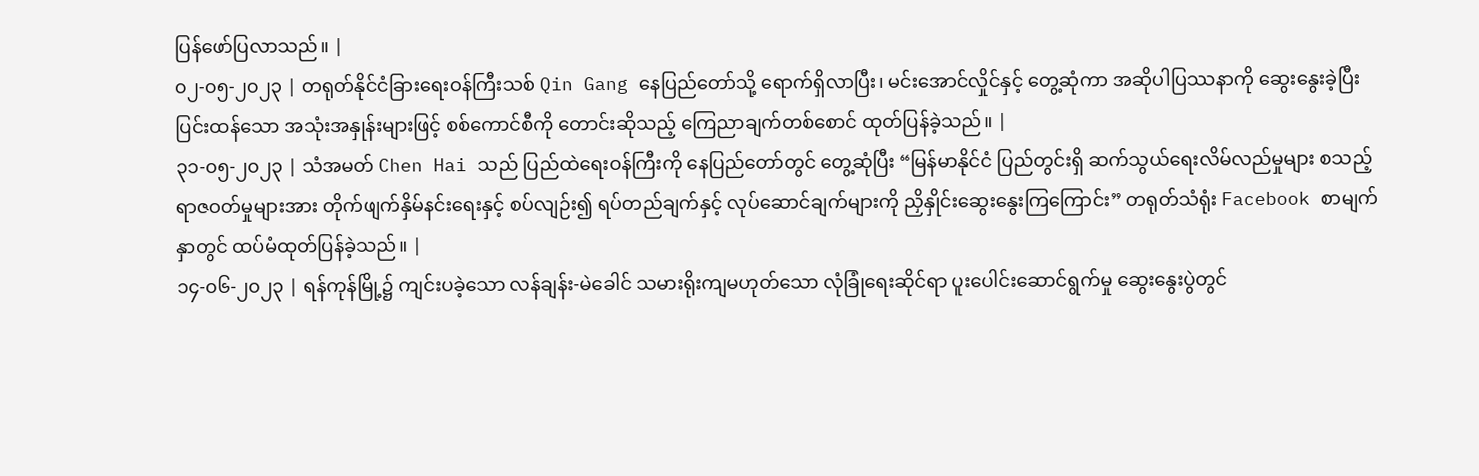ပြန်ဖော်ပြလာသည်။ |
၀၂-၀၅-၂၀၂၃ | တရုတ်နိုင်ငံခြားရေးဝန်ကြီးသစ် Qin Gang နေပြည်တော်သို့ ရောက်ရှိလာပြီး၊ မင်းအောင်လှိုင်နှင့် တွေ့ဆုံကာ အဆိုပါပြဿနာကို ဆွေးနွေးခဲ့ပြီး ပြင်းထန်သော အသုံးအနှုန်းများဖြင့် စစ်ကောင်စီကို တောင်းဆိုသည့် ကြေညာချက်တစ်စောင် ထုတ်ပြန်ခဲ့သည်။ |
၃၁-၀၅-၂၀၂၃ | သံအမတ် Chen Hai သည် ပြည်ထဲရေးဝန်ကြီးကို နေပြည်တော်တွင် တွေ့ဆုံပြီး “မြန်မာနိုင်ငံ ပြည်တွင်းရှိ ဆက်သွယ်ရေးလိမ်လည်မှုများ စသည့် ရာဇဝတ်မှုများအား တိုက်ဖျက်နှိမ်နင်းရေးနှင့် စပ်လျဉ်း၍ ရပ်တည်ချက်နှင့် လုပ်ဆောင်ချက်များကို ညှိနှိုင်းဆွေးနွေးကြကြောင်း” တရုတ်သံရုံး Facebook စာမျက်နှာတွင် ထပ်မံထုတ်ပြန်ခဲ့သည်။ |
၁၄-၀၆-၂၀၂၃ | ရန်ကုန်မြို့၌ ကျင်းပခဲ့သော လန်ချန်း-မဲခေါင် သမားရိုးကျမဟုတ်သော လုံခြုံရေးဆိုင်ရာ ပူးပေါင်းဆောင်ရွက်မှု ဆွေးနွေးပွဲတွင်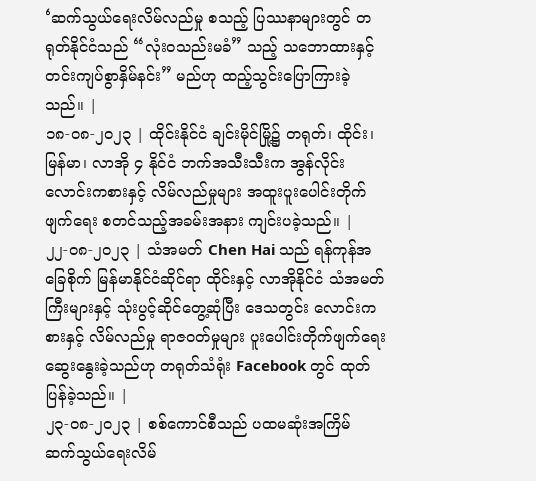‘ဆက်သွယ်ရေးလိမ်လည်မှု စသည့် ပြဿနာများတွင် တရုတ်နိုင်ငံသည် “လုံးဝသည်းမခံ” သည့် သဘောထားနှင့် တင်းကျပ်စွာနှိမ်နင်း” မည်ဟု ထည့်သွင်းပြောကြားခဲ့သည်။ |
၁၈-၀၈-၂၀၂၃ | ထိုင်းနိုင်ငံ ချင်းမိုင်မြို့၌ တရုတ်၊ ထိုင်း၊ မြန်မာ၊ လာအို ၄ နိုင်ငံ ဘက်အသီးသီးက အွန်လိုင်း လောင်းကစားနှင့် လိမ်လည်မှုများ အထူးပူးပေါင်းတိုက်ဖျက်ရေး စတင်သည့်အခမ်းအနား ကျင်းပခဲ့သည်။ |
၂၂-၀၈-၂၀၂၃ | သံအမတ် Chen Hai သည် ရန်ကုန်အခြေစိုက် မြန်မာနိုင်ငံဆိုင်ရာ ထိုင်းနှင့် လာအိုနိုင်ငံ သံအမတ်ကြီးများနှင့် သုံးပွင့်ဆိုင်တွေ့ဆုံပြီး ဒေသတွင်း လောင်းကစားနှင့် လိမ်လည်မှု ရာဇဝတ်မှုများ ပူးပေါင်းတိုက်ဖျက်ရေး ဆွေးနွေးခဲ့သည်ဟု တရုတ်သံရုံး Facebook တွင် ထုတ်ပြန်ခဲ့သည်။ |
၂၃-၀၈-၂၀၂၃ | စစ်ကောင်စီသည် ပထမဆုံးအကြိမ် ဆက်သွယ်ရေးလိမ်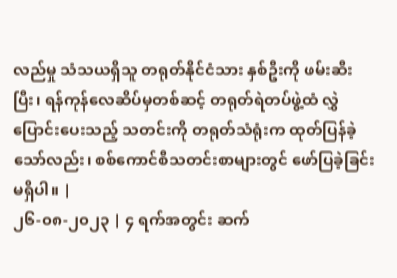လည်မှု သံသယရှိသူ တရုတ်နိုင်ငံသား နှစ်ဦးကို ဖမ်းဆီးပြီး၊ ရန်ကုန်လေဆိပ်မှတစ်ဆင့် တရုတ်ရဲတပ်ဖွဲ့ထံ လွှဲပြောင်းပေးသည့် သတင်းကို တရုတ်သံရုံးက ထုတ်ပြန်ခဲ့သော်လည်း၊ စစ်ကောင်စီသတင်းစာများတွင် ဖော်ပြခဲ့ခြင်းမရှိပါ။ |
၂၆-၀၈-၂၀၂၃ | ၄ ရက်အတွင်း ဆက်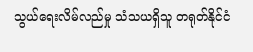သွယ်ရေးလိမ်လည်မှု သံသယရှိသူ တရုတ်နိုင်ငံ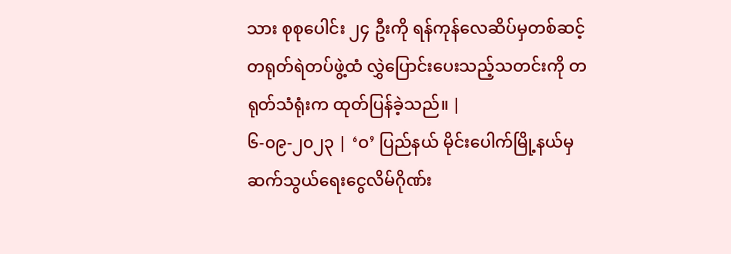သား စုစုပေါင်း ၂၄ ဦးကို ရန်ကုန်လေဆိပ်မှတစ်ဆင့် တရုတ်ရဲတပ်ဖွဲ့ထံ လွှဲပြောင်းပေးသည့်သတင်းကို တရုတ်သံရုံးက ထုတ်ပြန်ခဲ့သည်။ |
၆-၀၉-၂၀၂၃ | ‘ဝ’ ပြည်နယ် မိုင်းပေါက်မြို့နယ်မှ ဆက်သွယ်ရေးငွေလိမ်ဂိုဏ်း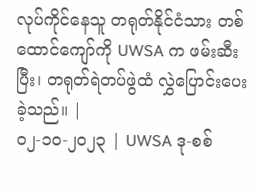လုပ်ကိုင်နေသူ တရုတ်နိုင်ငံသား တစ်ထောင်ကျော်ကို UWSA က ဖမ်းဆီးပြီး၊ တရုတ်ရဲတပ်ဖွဲထံ လွှဲပြောင်းပေးခဲ့သည်။ |
၀၂-၁၀-၂၀၂၃ | UWSA ဒု-စစ်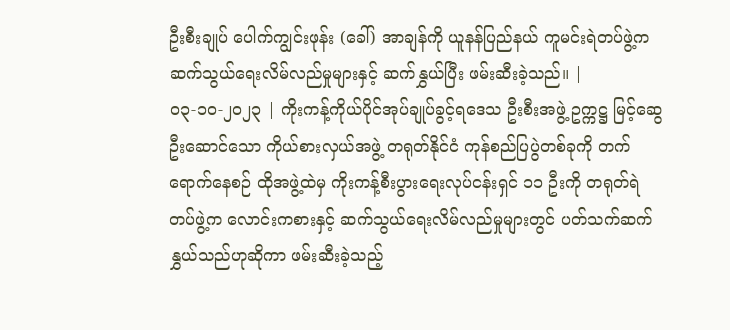ဦးစီးချုပ် ပေါက်ကျွင်းဖုန်း (ခေါ်) အာချန်ကို ယူနန်ပြည်နယ် ကူမင်းရဲတပ်ဖွဲ့က ဆက်သွယ်ရေးလိမ်လည်မှုများနှင့် ဆက်နွှယ်ပြီး ဖမ်းဆီးခဲ့သည်။ |
၀၃-၁၀-၂၀၂၃ | ကိုးကန့်ကိုယ်ပိုင်အုပ်ချုပ်ခွင့်ရဒေသ ဦးစီးအဖွဲ့ ဥက္ကဋ္ဌ မြင့်ဆွေ ဦးဆောင်သော ကိုယ်စားလှယ်အဖွဲ့ တရုတ်နိုင်ငံ ကုန်စည်ပြပွဲတစ်ခုကို တက်ရောက်နေစဉ် ထိုအဖွဲ့ထဲမှ ကိုးကန့်စီးပွားရေးလုပ်ငန်းရှင် ၁၁ ဦးကို တရုတ်ရဲတပ်ဖွဲ့က လောင်းကစားနှင့် ဆက်သွယ်ရေးလိမ်လည်မှုများတွင် ပတ်သက်ဆက်နွှယ်သည်ဟုဆိုကာ ဖမ်းဆီးခဲ့သည့်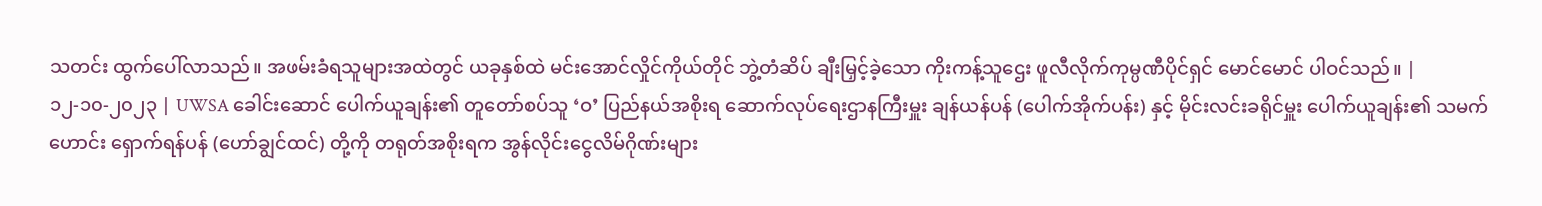သတင်း ထွက်ပေါ်လာသည်။ အဖမ်းခံရသူများအထဲတွင် ယခုနှစ်ထဲ မင်းအောင်လှိုင်ကိုယ်တိုင် ဘွဲ့တံဆိပ် ချီးမြှင့်ခဲ့သော ကိုးကန့်သူဌေး ဖူလီလိုက်ကုမ္ပဏီပိုင်ရှင် မောင်မောင် ပါဝင်သည်။ |
၁၂-၁၀-၂၀၂၃ | UWSA ခေါင်းဆောင် ပေါက်ယူချန်း၏ တူတော်စပ်သူ ‘ဝ’ ပြည်နယ်အစိုးရ ဆောက်လုပ်ရေးဌာနကြီးမှူး ချန်ယန်ပန် (ပေါက်အိုက်ပန်း) နှင့် မိုင်းလင်းခရိုင်မှူး ပေါက်ယူချန်း၏ သမက်ဟောင်း ရှောက်ရန်ပန် (ဟော်ချွင်ထင်) တို့ကို တရုတ်အစိုးရက အွန်လိုင်းငွေလိမ်ဂိုဏ်းများ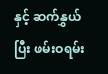နှင့် ဆက်နွှယ်ပြီး ဖမ်းဝရမ်း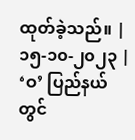ထုတ်ခဲ့သည်။ |
၁၅-၁၀-၂၀၂၃ | ‘ဝ’ ပြည်နယ်တွင်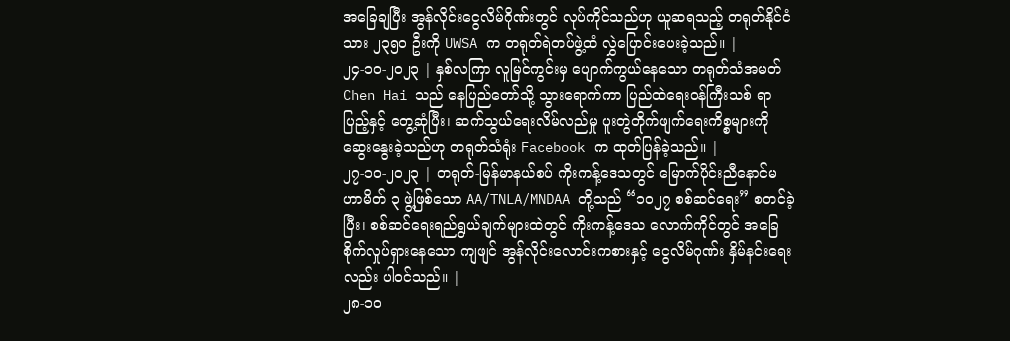အခြေချပြီး အွန်လိုင်းငွေလိမ်ဂိုဏ်းတွင် လုပ်ကိုင်သည်ဟု ယူဆရသည့် တရုတ်နိုင်ငံသား ၂၃၅၀ ဦးကို UWSA က တရုတ်ရဲတပ်ဖွဲ့ထံ လွှဲပြောင်းပေးခဲ့သည်။ |
၂၄-၁၀-၂၀၂၃ | နှစ်လကြာ လူမြင်ကွင်းမှ ပျောက်ကွယ်နေသော တရုတ်သံအမတ် Chen Hai သည် နေပြည်တော်သို့ သွားရောက်ကာ ပြည်ထဲရေးဝန်ကြီးသစ် ရာပြည့်နှင့် တွေ့ဆုံပြီး၊ ဆက်သွယ်ရေးလိမ်လည်မှု ပူးတွဲတိုက်ဖျက်ရေးကိစ္စများကို ဆွေးနွေးခဲ့သည်ဟု တရုတ်သံရုံး Facebook က ထုတ်ပြန်ခဲ့သည်။ |
၂၇-၁၀-၂၀၂၃ | တရုတ်-မြန်မာနယ်စပ် ကိုးကန့်ဒေသတွင် မြောက်ပိုင်းညီနောင်မဟာမိတ် ၃ ဖွဲ့ဖြစ်သော AA/TNLA/MNDAA တို့သည် “၁၀၂၇ စစ်ဆင်ရေး” စတင်ခဲ့ပြီး၊ စစ်ဆင်ရေးရည်ရွယ်ချက်များထဲတွင် ကိုးကန့်ဒေသ လောက်ကိုင်တွင် အခြေစိုက်လှုပ်ရှားနေသော ကျဖျင် အွန်လိုင်းလောင်းကစားနှင့် ငွေလိမ်ဂုဏ်း နှိမ်နင်းရေးလည်း ပါဝင်သည်။ |
၂၈-၁၀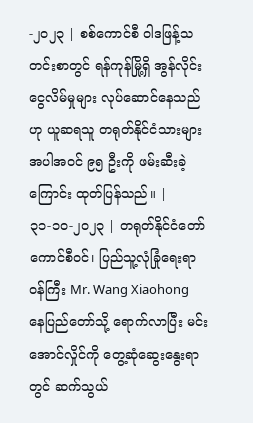-၂၀၂၃ | စစ်ကောင်စီ ဝါဒဖြန့်သတင်းစာတွင် ရန်ကုန်မြို့ရှိ အွန်လိုင်းငွေလိမ်မှုများ လုပ်ဆောင်နေသည်ဟု ယူဆရသူ တရုတ်နိုင်ငံသားများအပါအဝင် ၉၅ ဦးကို ဖမ်းဆီးခဲ့ကြောင်း ထုတ်ပြန်သည်။ |
၃၁-၁၀-၂၀၂၃ | တရုတ်နိုင်ငံတော်ကောင်စီဝင်၊ ပြည်သူ့လုံခြုံရေးရာဝန်ကြီး Mr. Wang Xiaohong နေပြည်တော်သို့ ရောက်လာပြီး မင်းအောင်လှိုင်ကို တွေ့ဆုံဆွေးနွေးရာတွင် ဆက်သွယ်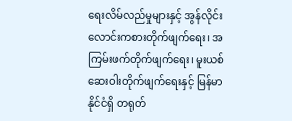ရေးလိမ်လည်မှုများနှင့် အွန်လိုင်းလောင်းကစားတိုက်ဖျက်ရေး၊ အကြမ်းဖက်တိုက်ဖျက်ရေး၊ မူးယစ်ဆေးဝါးတိုက်ဖျက်ရေးနှင့် မြန်မာနိုင်ငံရှိ တရုတ်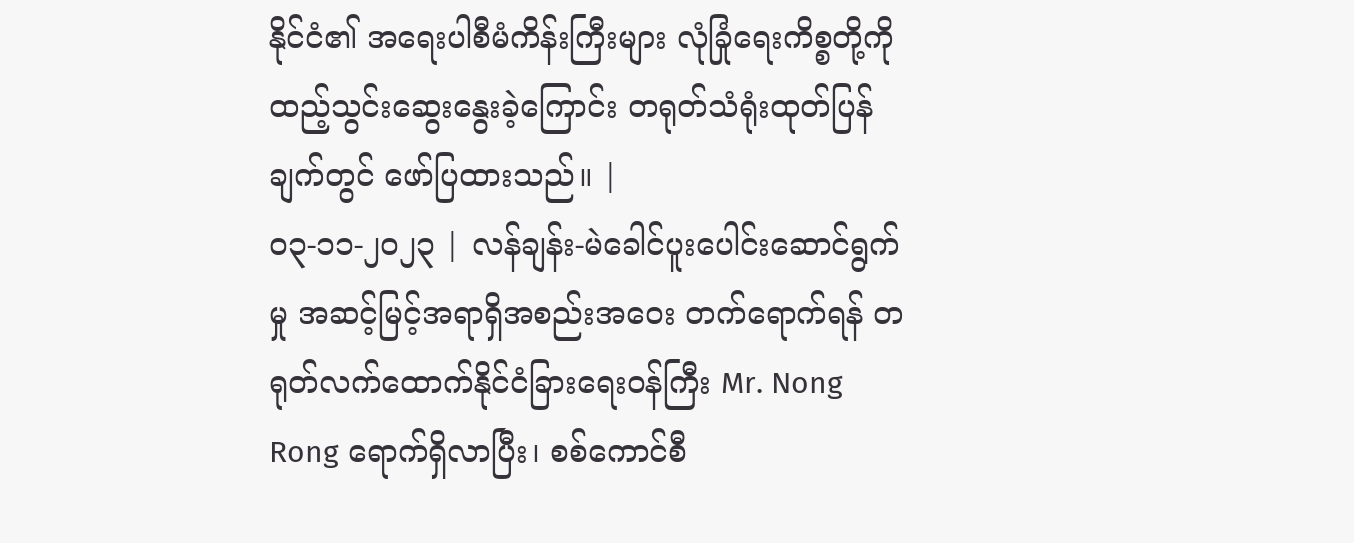နိုင်ငံ၏ အရေးပါစီမံကိန်းကြီးများ လုံခြုံရေးကိစ္စတို့ကို ထည့်သွင်းဆွေးနွေးခဲ့ကြောင်း တရုတ်သံရုံးထုတ်ပြန်ချက်တွင် ဖော်ပြထားသည်။ |
၀၃-၁၁-၂၀၂၃ | လန်ချန်း-မဲခေါင်ပူးပေါင်းဆောင်ရွက်မှု အဆင့်မြင့်အရာရှိအစည်းအဝေး တက်ရောက်ရန် တရုတ်လက်ထောက်နိုင်ငံခြားရေးဝန်ကြီး Mr. Nong Rong ရောက်ရှိလာပြီး၊ စစ်ကောင်စီ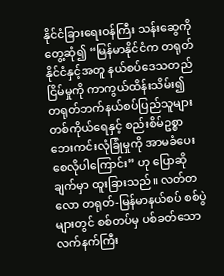နိုင်ငံခြားရေးဝန်ကြီး သန်းဆွေကို တွေ့ဆုံ၍ “မြန်မာနိုင်ငံက တရုတ်နိုင်ငံနှင့်အတူ နယ်စပ်ဒေသတည်ငြိမ်မှုကို ကာကွယ်ထိန်းသိမ်း၍ တရုတ်ဘက်နယ်စပ်ပြည်သူများ တစ်ကိုယ်ရေနှင့် စည်းစိမ်ဥစ္စာ ဘေးကင်းလုံခြုံမှုကို အာမခံပေးစေလိုပါကြောင်း” ဟု ပြောဆိုချက်မှာ ထူးခြားသည်။ လတ်တလော တရုတ်-မြန်မာနယ်စပ် စစ်ပွဲများတွင် စစ်တပ်မှ ပစ်ခတ်သော လက်နက်ကြီး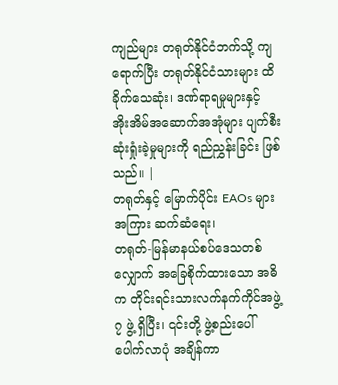ကျည်များ တရုတ်နိုင်ငံဘက်သို့ ကျရောက်ပြီး တရုတ်နိုင်ငံသားများ ထိခိုက်သေဆုံး၊ ဒဏ်ရာရမှုများနှင့် အိုးအိမ်အဆောက်အအုံများ ပျက်စီးဆုံးရှုံးခဲ့မှုများကို ရည်ညွှန်းခြင်း ဖြစ်သည်။ |
တရုတ်နှင့် မြောက်ပိုင်း EAOs များအကြား ဆက်ဆံရေး၊
တရုတ်-မြန်မာနယ်စပ်ဒေသတစ်လျှောက် အခြေစိုက်ထားသော အဓိက တိုင်းရင်းသားလက်နက်ကိုင်အဖွဲ့ ၇ ဖွဲ့ ရှိပြီး၊ ၎င်းတို့ ဖွဲ့စည်းပေါ်ပေါက်လာပုံ အချိန်ကာ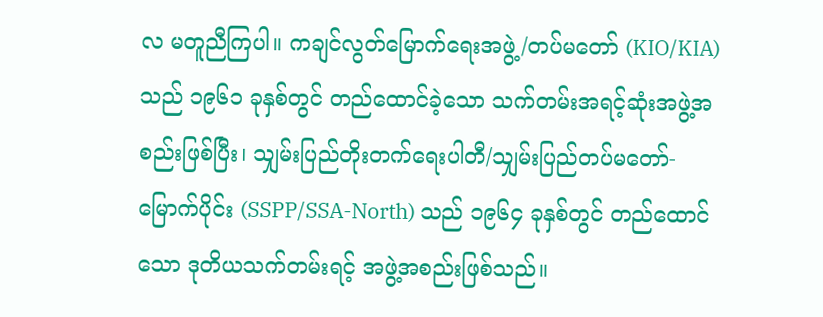လ မတူညီကြပါ။ ကချင်လွတ်မြောက်ရေးအဖွဲ့/တပ်မတော် (KIO/KIA) သည် ၁၉၆၁ ခုနှစ်တွင် တည်ထောင်ခဲ့သော သက်တမ်းအရင့်ဆုံးအဖွဲ့အစည်းဖြစ်ပြီး၊ သျှမ်းပြည်တိုးတက်ရေးပါတီ/သျှမ်းပြည်တပ်မတော်-မြောက်ပိုင်း (SSPP/SSA-North) သည် ၁၉၆၄ ခုနှစ်တွင် တည်ထောင်သော ဒုတိယသက်တမ်းရင့် အဖွဲ့အစည်းဖြစ်သည်။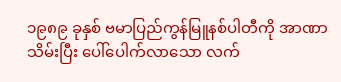၁၉၈၉ ခုနှစ် ဗမာပြည်ကွန်မြူနစ်ပါတီကို အာဏာသိမ်းပြီး ပေါ်ပေါက်လာသော လက်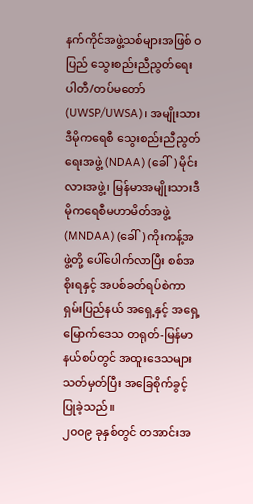နက်ကိုင်အဖွဲ့သစ်များအဖြစ် ဝပြည် သွေးစည်းညီညွတ်ရေးပါတီ/တပ်မတော် (UWSP/UWSA)၊ အမျိုးသားဒီမိုကရေစီ သွေးစည်းညီညွတ်ရေးအဖွဲ့ (NDAA) (ခေါ်) မိုင်းလားအဖွဲ့၊ မြန်မာအမျိုးသားဒီမိုကရေစီမဟာမိတ်အဖွဲ့ (MNDAA) (ခေါ်) ကိုးကန့်အဖွဲ့တို့ ပေါ်ပေါက်လာပြီး စစ်အစိုးရနှင့် အပစ်ခတ်ရပ်စဲကာ ရှမ်းပြည်နယ် အရှေ့နှင့် အရှေ့မြောက်ဒေသ တရုတ်-မြန်မာနယ်စပ်တွင် အထူးဒေသများသတ်မှတ်ပြီး အခြေစိုက်ခွင့်ပြုခဲ့သည်။
၂၀၀၉ ခုနှစ်တွင် တအာင်းအ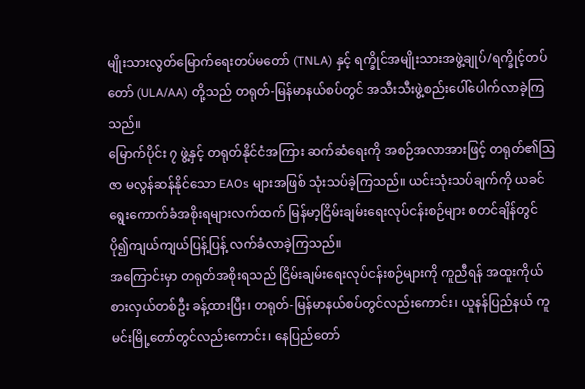မျိုးသားလွတ်မြောက်ရေးတပ်မတော် (TNLA) နှင့် ရက္ခိုင်အမျိုးသားအဖွဲ့ချုပ်/ရက္ခိုင့်တပ်တော် (ULA/AA) တို့သည် တရုတ်-မြန်မာနယ်စပ်တွင် အသီးသီးဖွဲ့စည်းပေါ်ပေါက်လာခဲ့ကြသည်။
မြောက်ပိုင်း ၇ ဖွဲ့နှင့် တရုတ်နိုင်ငံအကြား ဆက်ဆံရေးကို အစဉ်အလာအားဖြင့် တရုတ်၏ဩဇာ မလွန်ဆန်နိုင်သော EAOs များအဖြစ် သုံးသပ်ခဲ့ကြသည်။ ယင်းသုံးသပ်ချက်ကို ယခင်ရွေးကောက်ခံအစိုးရများလက်ထက် မြန်မာ့ငြိမ်းချမ်းရေးလုပ်ငန်းစဉ်များ စတင်ချိန်တွင် ပို၍ကျယ်ကျယ်ပြန့်ပြန့် လက်ခံလာခဲ့ကြသည်။
အကြောင်းမှာ တရုတ်အစိုးရသည် ငြိမ်းချမ်းရေးလုပ်ငန်းစဉ်များကို ကူညီရန် အထူးကိုယ်စားလှယ်တစ်ဦး ခန့်ထားပြီး၊ တရုတ်-မြန်မာနယ်စပ်တွင်လည်းကောင်း၊ ယူနန်ပြည်နယ် ကူမင်းမြို့တော်တွင်လည်းကောင်း၊ နေပြည်တော်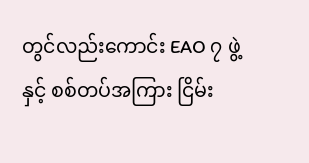တွင်လည်းကောင်း EAO ၇ ဖွဲ့နှင့် စစ်တပ်အကြား ငြိမ်း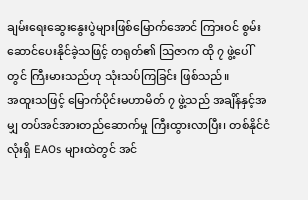ချမ်းရေးဆွေးနွေးပွဲများဖြစ်မြောက်အောင် ကြားဝင် စွမ်းဆောင်ပေးနိုင်ခဲ့သဖြင့် တရုတ်၏ ဩဇာက ထို ၇ ဖွဲ့ပေါ်တွင် ကြီးမားသည်ဟု သုံးသပ်ကြခြင်း ဖြစ်သည်။
အထူးသဖြင့် မြောက်ပိုင်းမဟာမိတ် ၇ ဖွဲ့သည် အချိန်နှင့်အမျှ တပ်အင်အားတည်ဆောက်မှု ကြီးထွားလာပြီး၊ တစ်နိုင်ငံလုံးရှိ EAOs များထဲတွင် အင်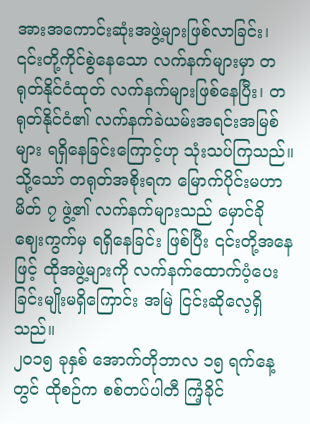အားအကောင်းဆုံးအဖွဲ့များဖြစ်လာခြင်း၊ ၎င်းတို့ကိုင်စွဲနေသော လက်နက်များမှာ တရုတ်နိုင်ငံထုတ် လက်နက်များဖြစ်နေပြီး၊ တရုတ်နိုင်ငံ၏ လက်နက်ခဲယမ်းအရင်းအမြစ်များ ရရှိနေခြင်းကြောင့်ဟု သုံးသပ်ကြသည်။
သို့သော် တရုတ်အစိုးရက မြောက်ပိုင်းမဟာမိတ် ၇ ဖွဲ့၏ လက်နက်များသည် မှောင်ခိုဈေးကွက်မှ ရရှိနေခြင်း ဖြစ်ပြီး ၎င်းတို့အနေဖြင့် ထိုအဖွဲ့များကို လက်နက်ထောက်ပံ့ပေးခြင်းမျိုးမရှိကြောင်း အမြဲ ငြင်းဆိုလေ့ရှိသည်။
၂၀၁၅ ခုနှစ် အောက်တိုဘာလ ၁၅ ရက်နေ့တွင် ထိုစဉ်က စစ်တပ်ပါတီ ကြံ့ခိုင်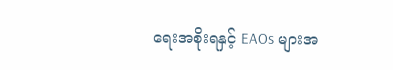ရေးအစိုးရနှင့် EAOs များအ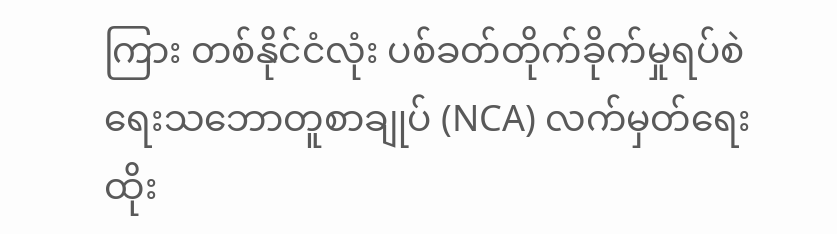ကြား တစ်နိုင်ငံလုံး ပစ်ခတ်တိုက်ခိုက်မှုရပ်စဲရေးသဘောတူစာချုပ် (NCA) လက်မှတ်ရေးထိုး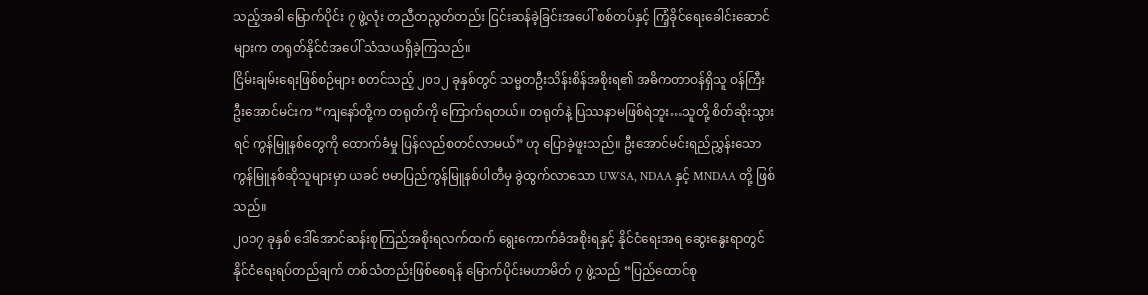သည့်အခါ မြောက်ပိုင်း ၇ ဖွဲ့လုံး တညီတညွတ်တည်း ငြင်းဆန်ခဲ့ခြင်းအပေါ် စစ်တပ်နှင့် ကြံ့ခိုင်ရေးခေါင်းဆောင်များက တရုတ်နိုင်ငံအပေါ် သံသယရှိခဲ့ကြသည်။
ငြိမ်းချမ်းရေးဖြစ်စဉ်များ စတင်သည့် ၂၀၁၂ ခုနှစ်တွင် သမ္မတဦးသိန်းစိန်အစိုးရ၏ အဓိကတာဝန်ရှိသူ ဝန်ကြီး ဦးအောင်မင်းက “ကျနော်တို့က တရုတ်ကို ကြောက်ရတယ်။ တရုတ်နဲ့ ပြဿနာမဖြစ်ရဲဘူး…သူတို့ စိတ်ဆိုးသွားရင် ကွန်မြူနစ်တွေကို ထောက်ခံမှု ပြန်လည်စတင်လာမယ်” ဟု ပြောခဲ့ဖူးသည်။ ဦးအောင်မင်းရည်ညွှန်းသော ကွန်မြူနစ်ဆိုသူများမှာ ယခင် ဗမာပြည်ကွန်မြူနစ်ပါတီမှ ခွဲထွက်လာသော UWSA, NDAA နှင့် MNDAA တို့ ဖြစ်သည်။
၂၀၁၇ ခုနှစ် ဒေါ်အောင်ဆန်းစုကြည်အစိုးရလက်ထက် ရွေးကောက်ခံအစိုးရနှင့် နိုင်ငံရေးအရ ဆွေးနွေးရာတွင် နိုင်ငံရေးရပ်တည်ချက် တစ်သံတည်းဖြစ်စေရန် မြောက်ပိုင်းမဟာမိတ် ၇ ဖွဲ့သည် “ပြည်ထောင်စု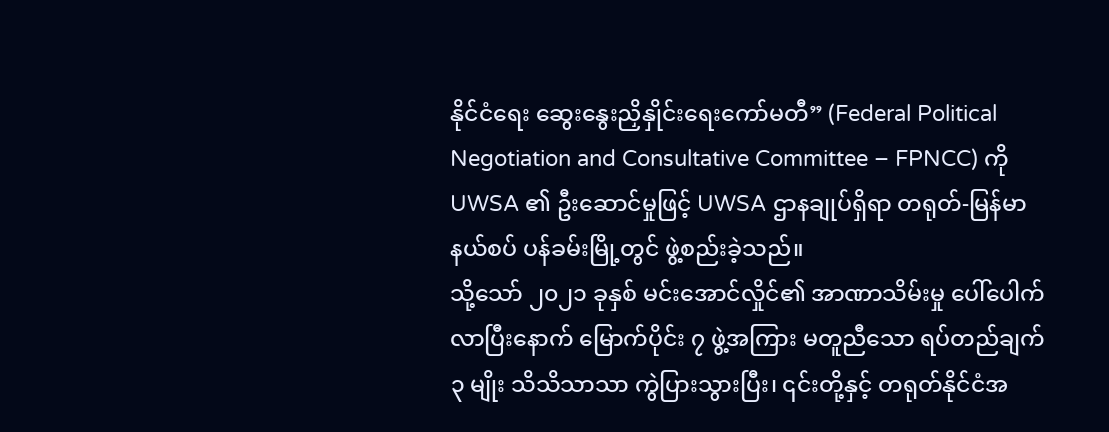နိုင်ငံရေး ဆွေးနွေးညှိနှိုင်းရေးကော်မတီ” (Federal Political Negotiation and Consultative Committee – FPNCC) ကို UWSA ၏ ဦးဆောင်မှုဖြင့် UWSA ဌာနချုပ်ရှိရာ တရုတ်-မြန်မာနယ်စပ် ပန်ခမ်းမြို့တွင် ဖွဲ့စည်းခဲ့သည်။
သို့သော် ၂၀၂၁ ခုနှစ် မင်းအောင်လှိုင်၏ အာဏာသိမ်းမှု ပေါ်ပေါက်လာပြီးနောက် မြောက်ပိုင်း ၇ ဖွဲ့အကြား မတူညီသော ရပ်တည်ချက် ၃ မျိုး သိသိသာသာ ကွဲပြားသွားပြီး၊ ၎င်းတို့နှင့် တရုတ်နိုင်ငံအ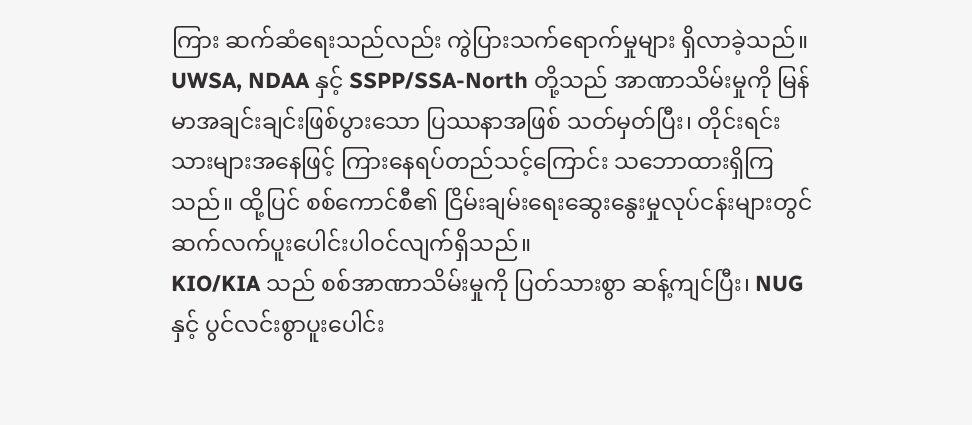ကြား ဆက်ဆံရေးသည်လည်း ကွဲပြားသက်ရောက်မှုများ ရှိလာခဲ့သည်။
UWSA, NDAA နှင့် SSPP/SSA-North တို့သည် အာဏာသိမ်းမှုကို မြန်မာအချင်းချင်းဖြစ်ပွားသော ပြဿနာအဖြစ် သတ်မှတ်ပြီး၊ တိုင်းရင်းသားများအနေဖြင့် ကြားနေရပ်တည်သင့်ကြောင်း သဘောထားရှိကြသည်။ ထို့ပြင် စစ်ကောင်စီ၏ ငြိမ်းချမ်းရေးဆွေးနွေးမှုလုပ်ငန်းများတွင် ဆက်လက်ပူးပေါင်းပါဝင်လျက်ရှိသည်။
KIO/KIA သည် စစ်အာဏာသိမ်းမှုကို ပြတ်သားစွာ ဆန့်ကျင်ပြီး၊ NUG နှင့် ပွင်လင်းစွာပူးပေါင်း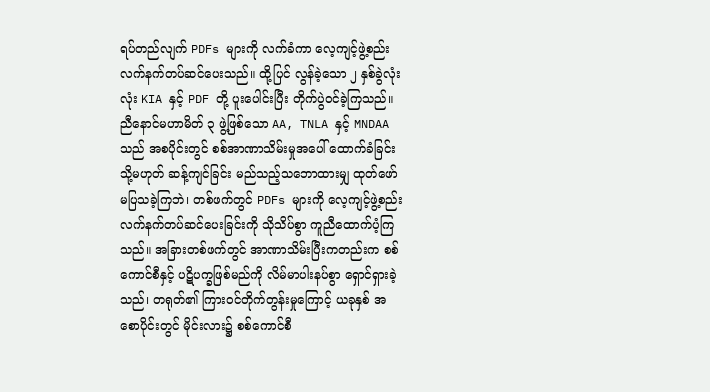ရပ်တည်လျက် PDFs များကို လက်ခံကာ လေ့ကျင့်ဖွဲ့စည်း လက်နက်တပ်ဆင်ပေးသည်။ ထို့ပြင် လွန်ခဲ့သော ၂ နှစ်ခွဲလုံးလုံး KIA နှင့် PDF တို့ ပူးပေါင်းပြီး တိုက်ပွဲဝင်ခဲ့ကြသည်။
ညီနောင်မဟာမိတ် ၃ ဖွဲ့ဖြစ်သော AA, TNLA နှင့် MNDAA သည် အစပိုင်းတွင် စစ်အာဏာသိမ်းမှုအပေါ် ထောက်ခံခြင်း သို့မဟုတ် ဆန့်ကျင်ခြင်း မည်သည့်သဘောထားမျှ ထုတ်ဖော်မပြသခဲ့ကြဘဲ၊ တစ်ဖက်တွင် PDFs များကို လေ့ကျင့်ဖွဲ့စည်း လက်နက်တပ်ဆင်ပေးခြင်းကို သိုသိပ်စွာ ကူညီထောက်ပံ့ကြသည်။ အခြားတစ်ဖက်တွင် အာဏာသိမ်းပြီးကတည်းက စစ်ကောင်စီနှင့် ပဋိပက္ခဖြစ်မည်ကို လိမ်မာပါးနပ်စွာ ရှောင်ရှားခဲ့သည်၊ တရုတ်၏ ကြားဝင်တိုက်တွန်းမှုကြောင့် ယခုနှစ် အစောပိုင်းတွင် မိုင်းလား၌ စစ်ကောင်စီ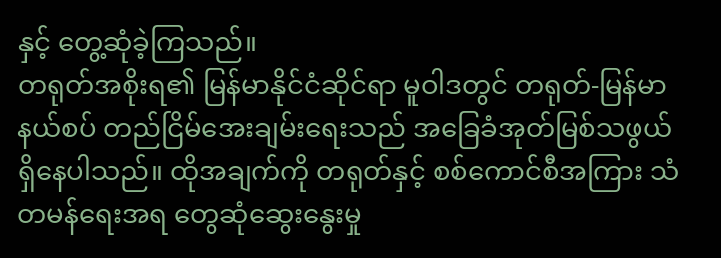နှင့် တွေ့ဆုံခဲ့ကြသည်။
တရုတ်အစိုးရ၏ မြန်မာနိုင်ငံဆိုင်ရာ မူဝါဒတွင် တရုတ်-မြန်မာနယ်စပ် တည်ငြိမ်အေးချမ်းရေးသည် အခြေခံအုတ်မြစ်သဖွယ် ရှိနေပါသည်။ ထိုအချက်ကို တရုတ်နှင့် စစ်ကောင်စီအကြား သံတမန်ရေးအရ တွေဆုံဆွေးနွေးမှု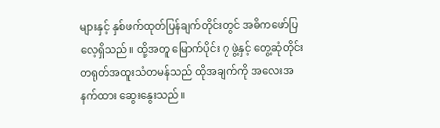များနှင့် နှစ်ဖက်ထုတ်ပြန်ချက်တိုင်းတွင် အဓိကဖော်ပြလေ့ရှိသည်။ ထို့အတူ မြောက်ပိုင်း ၇ ဖွဲ့နှင့် တွေ့ဆုံတိုင်း တရုတ်အထူးသံတမန်သည် ထိုအချက်ကို အလေးအနက်ထား ဆွေးနွေးသည်။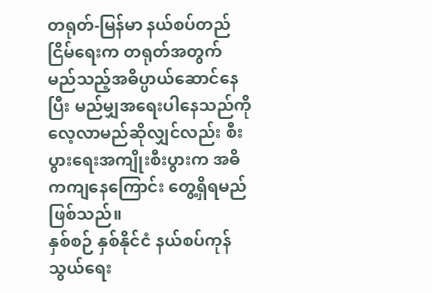တရုတ်-မြန်မာ နယ်စပ်တည်ငြိမ်ရေးက တရုတ်အတွက် မည်သည့်အဓိပ္ပာယ်ဆောင်နေပြီး မည်မျှအရေးပါနေသည်ကို လေ့လာမည်ဆိုလျှင်လည်း စီးပွားရေးအကျိုးစီးပွားက အဓိကကျနေကြောင်း တွေ့ရှိရမည်ဖြစ်သည်။
နှစ်စဉ် နှစ်နိုင်ငံ နယ်စပ်ကုန်သွယ်ရေး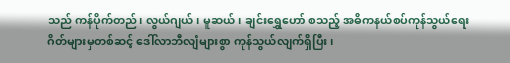သည် ကန်ပိုက်တည်၊ လွယ်ဂျယ်၊ မူဆယ်၊ ချင်းရွှေဟော် စသည့် အဓိကနယ်စပ်ကုန်သွယ်ရေးဂိတ်များမှတစ်ဆင့် ဒေါ်လာဘီလျံများစွာ ကုန်သွယ်လျက်ရှိပြီး၊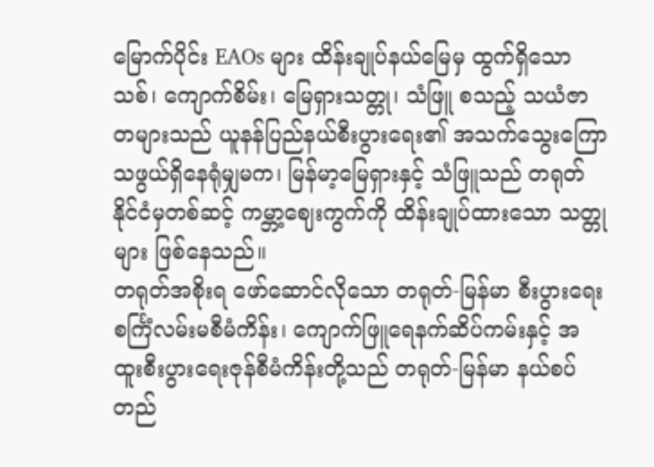မြောက်ပိုင်း EAOs များ ထိန်းချုပ်နယ်မြေမှ ထွက်ရှိသော သစ်၊ ကျောက်စိမ်း၊ မြေရှားသတ္တု၊ သံဖြူ စသည့် သယံဇာတများသည် ယူနန်ပြည်နယ်စီးပွားရေး၏ အသက်သွေးကြောသဖွယ်ရှိနေရုံမျှမက၊ မြန်မာ့မြေရှားနှင့် သံဖြူသည် တရုတ်နိုင်ငံမှတစ်ဆင့် ကမ္ဘာ့ဈေးကွက်ကို ထိန်းချုပ်ထားသော သတ္တုများ ဖြစ်နေသည်။
တရုတ်အစိုးရ ဖော်ဆောင်လိုသော တရုတ်-မြန်မာ စီးပွားရေးစင်္ကြံလမ်းမစီမံကိန်း၊ ကျောက်ဖြူရေနက်ဆိပ်ကမ်းနှင့် အထူးစီးပွားရေးဇုန်စီမံကိန်းတို့သည် တရုတ်-မြန်မာ နယ်စပ်တည်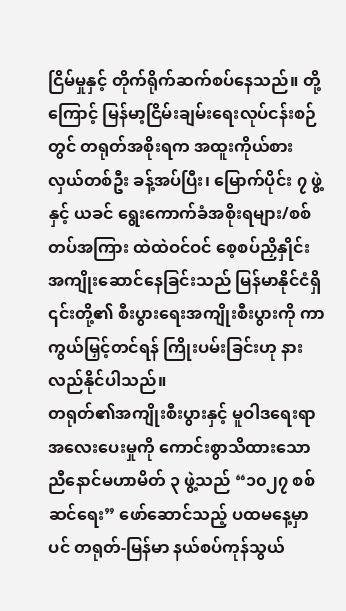ငြိမ်မှုနှင့် တိုက်ရိုက်ဆက်စပ်နေသည်။ တို့ကြောင့် မြန်မာ့ငြိမ်းချမ်းရေးလုပ်ငန်းစဉ်တွင် တရုတ်အစိုးရက အထူးကိုယ်စားလှယ်တစ်ဦး ခန့်အပ်ပြီး၊ မြောက်ပိုင်း ၇ ဖွဲ့နှင့် ယခင် ရွေးကောက်ခံအစိုးရများ/စစ်တပ်အကြား ထဲထဲဝင်ဝင် စေ့စပ်ညှိနှိုင်း အကျိုးဆောင်နေခြင်းသည် မြန်မာနိုင်ငံရှိ ၎င်းတို့၏ စီးပွားရေးအကျိုးစီးပွားကို ကာကွယ်မြှင့်တင်ရန် ကြိုးပမ်းခြင်းဟု နားလည်နိုင်ပါသည်။
တရုတ်၏အကျိုးစီးပွားနှင့် မူဝါဒရေးရာအလေးပေးမှုကို ကောင်းစွာသိထားသော ညီနောင်မဟာမိတ် ၃ ဖွဲ့သည် “၁၀၂၇ စစ်ဆင်ရေး” ဖော်ဆောင်သည့် ပထမနေ့မှာပင် တရုတ်-မြန်မာ နယ်စပ်ကုန်သွယ်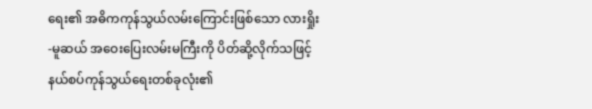ရေး၏ အဓိကကုန်သွယ်လမ်းကြောင်းဖြစ်သော လားရှိုး-မူဆယ် အဝေးပြေးလမ်းမကြီးကို ပိတ်ဆို့လိုက်သဖြင့် နယ်စပ်ကုန်သွယ်ရေးတစ်ခုလုံး၏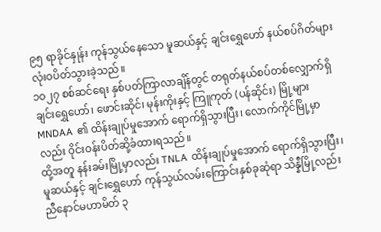၉၅ ရာခိုင်နှုန်း ကုန်သွယ်နေသော မူဆယ်နှင့် ချင်းရွှေဟော် နယ်စပ်ဂိတ်များ လုံးဝပိတ်သွားခဲ့သည်။
၁၀၂၇ စစ်ဆင်ရေး နှစ်ပတ်ကြာလာချိန်တွင် တရုတ်နယ်စပ်တစ်လျှောက်ရှိ ချင်းရွှေဟော်၊ ဖောင်းဆိုင်၊ မုန်းကိုးနှင့် ကြူကုတ် (ပန်ဆိုင်း) မြို့များ MNDAA ၏ ထိန်းချုပ်မှုအောက် ရောက်ရှိသွားပြီး၊ လောက်ကိုင်မြို့မှာလည်း ဝိုင်းဝန်းပိတ်ဆို့ခံထားရသည်။
ထို့အတူ နန်းခမ်းမြို့မှာလည်း TNLA ထိန်းချုပ်မှုအောက် ရောက်ရှိသွားပြီး၊ မူဆယ်နှင့် ချင်းရွှေဟော် ကုန်သွယ်လမ်းကြောင်းနှစ်ခုဆုံရာ သိန္နီမြို့လည်း ညီနောင်မဟာမိတ် ၃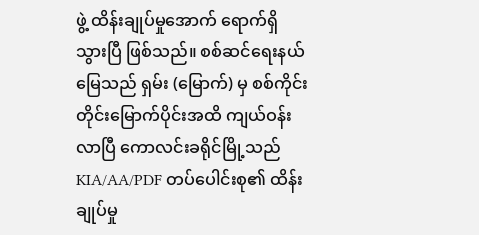ဖွဲ့ ထိန်းချုပ်မှုအောက် ရောက်ရှိသွားပြီ ဖြစ်သည်။ စစ်ဆင်ရေးနယ်မြေသည် ရှမ်း (မြောက်) မှ စစ်ကိုင်းတိုင်းမြောက်ပိုင်းအထိ ကျယ်ဝန်းလာပြီ ကောလင်းခရိုင်မြို့သည် KIA/AA/PDF တပ်ပေါင်းစု၏ ထိန်းချုပ်မှု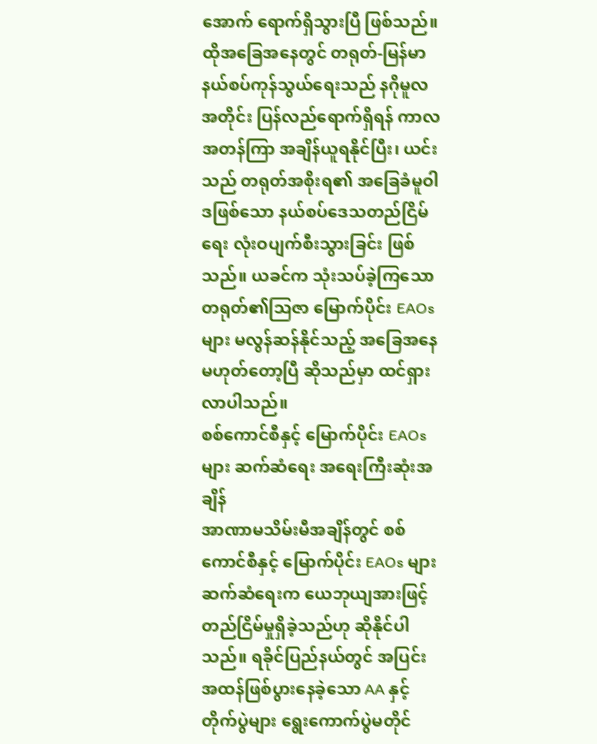အောက် ရောက်ရှိသွားပြီ ဖြစ်သည်။
ထိုအခြေအနေတွင် တရုတ်-မြန်မာနယ်စပ်ကုန်သွယ်ရေးသည် နဂိုမူလအတိုင်း ပြန်လည်ရောက်ရှိရန် ကာလအတန်ကြာ အချိန်ယူရနိုင်ပြီး၊ ယင်းသည် တရုတ်အစိုးရ၏ အခြေခံမူဝါဒဖြစ်သော နယ်စပ်ဒေသတည်ငြိမ်ရေး လုံးဝပျက်စီးသွားခြင်း ဖြစ်သည်။ ယခင်က သုံးသပ်ခဲ့ကြသော တရုတ်၏ဩဇာ မြောက်ပိုင်း EAOs များ မလွန်ဆန်နိုင်သည့် အခြေအနေမဟုတ်တော့ပြီ ဆိုသည်မှာ ထင်ရှားလာပါသည်။
စစ်ကောင်စီနှင့် မြောက်ပိုင်း EAOs များ ဆက်ဆံရေး အရေးကြီးဆုံးအချိန်
အာဏာမသိမ်းမီအချိန်တွင် စစ်ကောင်စီနှင့် မြောက်ပိုင်း EAOs များ ဆက်ဆံရေးက ယေဘုယျအားဖြင့် တည်ငြိမ်မှုရှိခဲ့သည်ဟု ဆိုနိုင်ပါသည်။ ရခိုင်ပြည်နယ်တွင် အပြင်းအထန်ဖြစ်ပွားနေခဲ့သော AA နှင့် တိုက်ပွဲများ ရွေးကောက်ပွဲမတိုင်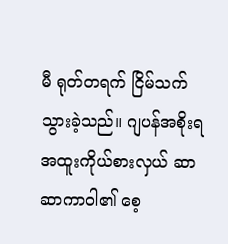မီ ရုတ်တရက် ငြိမ်သက်သွားခဲ့သည်။ ဂျပန်အစိုးရ အထူးကိုယ်စားလှယ် ဆာဆာကာဝါ၏ စေ့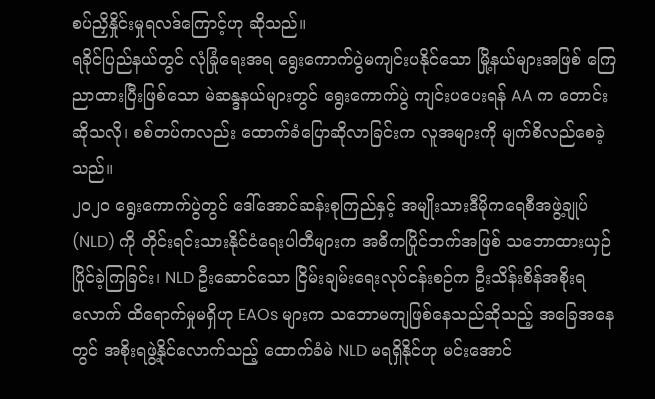စပ်ညှိနှိုင်းမှုရလဒ်ကြောင့်ဟု ဆိုသည်။
ရခိုင်ပြည်နယ်တွင် လုံခြုံရေးအရ ရွေးကောက်ပွဲမကျင်းပနိုင်သော မြို့နယ်များအဖြစ် ကြေညာထားပြီးဖြစ်သော မဲဆန္ဒနယ်များတွင် ရွေးကောက်ပွဲ ကျင်းပပေးရန် AA က တောင်းဆိုသလို၊ စစ်တပ်ကလည်း ထောက်ခံပြောဆိုလာခြင်းက လူအများကို မျက်စိလည်စေခဲ့သည်။
၂၀၂၀ ရွေးကောက်ပွဲတွင် ဒေါ်အောင်ဆန်းစုကြည်နှင့် အမျိုးသားဒီမိုကရေစီအဖွဲ့ချုပ် (NLD) ကို တိုင်းရင်းသားနိုင်ငံရေးပါတီများက အဓိကပြိုင်ဘက်အဖြစ် သဘောထားယှဉ်ပြိုင်ခဲ့ကြခြင်း၊ NLD ဦးဆောင်သော ငြိမ်းချမ်းရေးလုပ်ငန်းစဉ်က ဦးသိန်းစိန်အစိုးရလောက် ထိရောက်မှုမရှိဟု EAOs များက သဘောမကျဖြစ်နေသည်ဆိုသည့် အခြေအနေတွင် အစိုးရဖွဲ့နိုင်လောက်သည့် ထောက်ခံမဲ NLD မရရှိနိုင်ဟု မင်းအောင်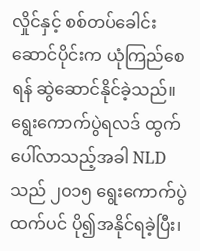လှိုင်နှင့် စစ်တပ်ခေါင်းဆောင်ပိုင်းက ယုံကြည်စေရန် ဆွဲဆောင်နိုင်ခဲ့သည်။
ရွေးကောက်ပွဲရလဒ် ထွက်ပေါ်လာသည့်အခါ NLD သည် ၂၀၁၅ ရွေးကောက်ပွဲထက်ပင် ပို၍အနိုင်ရခဲ့ပြီး၊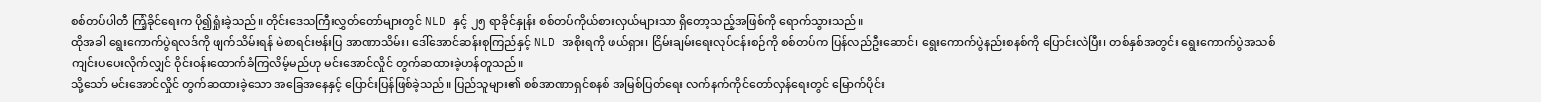စစ်တပ်ပါတီ ကြံ့ခိုင်ရေးက ပို၍ရှုံးခဲ့သည်။ တိုင်းဒေသကြီးလွှတ်တော်များတွင် NLD နှင့် ၂၅ ရာခိုင်နှုန်း စစ်တပ်ကိုယ်စားလှယ်များသာ ရှိတော့သည့်အဖြစ်ကို ရောက်သွားသည်။
ထိုအခါ ရွေးကောက်ပွဲရလဒ်ကို ဖျက်သိမ်းရန် မဲစာရင်းဗန်းပြ အာဏာသိမ်း၊ ဒေါ်အောင်ဆန်းစုကြည်နှင့် NLD အစိုးရကို ဖယ်ရှား၊ ငြိမ်းချမ်းရေးလုပ်ငန်းစဉ်ကို စစ်တပ်က ပြန်လည်ဦးဆောင်၊ ရွေးကောက်ပွဲနည်းစနစ်ကို ပြောင်းလဲပြီး၊ တစ်နှစ်အတွင်း ရွေးကောက်ပွဲအသစ် ကျင်းပပေးလိုက်လျှင် ဝိုင်းဝန်းထောက်ခံကြလိမ့်မည်ဟု မင်းအောင်လှိုင် တွက်ဆထားခဲ့ဟန်တူသည်။
သို့သော် မင်းအောင်လှိုင် တွက်ဆထားခဲ့သော အခြေအနေနှင့် ပြောင်းပြန်ဖြစ်ခဲ့သည်။ ပြည်သူများ၏ စစ်အာဏာရှင်စနစ် အမြစ်ပြတ်ရေး လက်နက်ကိုင်တော်လှန်ရေးတွင် မြောက်ပိုင်း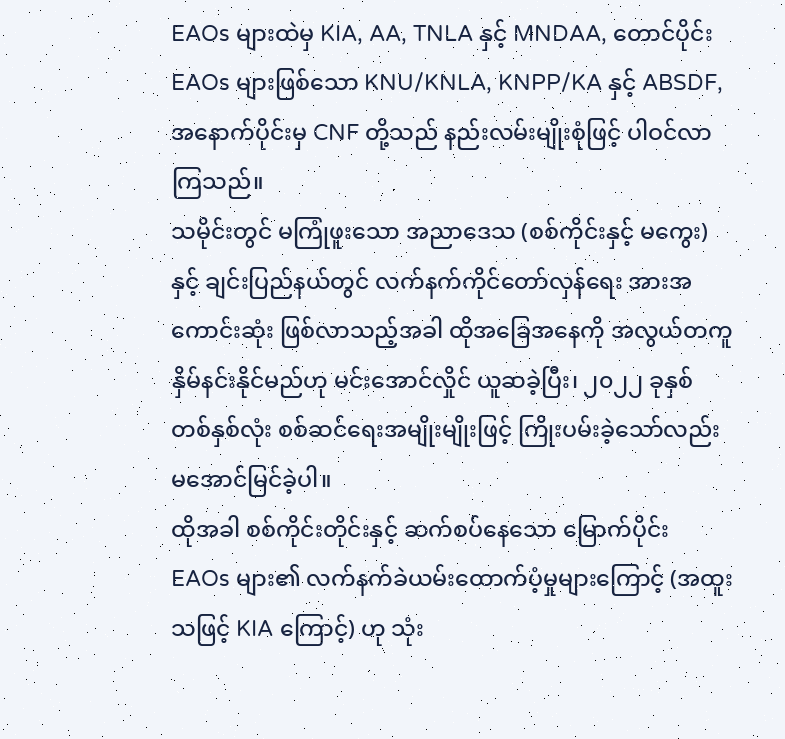EAOs များထဲမှ KIA, AA, TNLA နှင့် MNDAA, တောင်ပိုင်း EAOs များဖြစ်သော KNU/KNLA, KNPP/KA နှင့် ABSDF, အနောက်ပိုင်းမှ CNF တို့သည် နည်းလမ်းမျိုးစုံဖြင့် ပါဝင်လာကြသည်။
သမိုင်းတွင် မကြုံဖူးသော အညာဒေသ (စစ်ကိုင်းနှင့် မကွေး) နှင့် ချင်းပြည်နယ်တွင် လက်နက်ကိုင်တော်လှန်ရေး အားအကောင်းဆုံး ဖြစ်လာသည့်အခါ ထိုအခြေအနေကို အလွယ်တကူ နှိမ်နင်းနိုင်မည်ဟု မင်းအောင်လှိုင် ယူဆခဲ့ပြီး၊ ၂၀၂၂ ခုနှစ် တစ်နှစ်လုံး စစ်ဆင်ရေးအမျိုးမျိုးဖြင့် ကြိုးပမ်းခဲ့သော်လည်း မအောင်မြင်ခဲ့ပါ။
ထိုအခါ စစ်ကိုင်းတိုင်းနှင့် ဆက်စပ်နေသော မြောက်ပိုင်း EAOs များ၏ လက်နက်ခဲယမ်းထောက်ပံ့မှုများကြောင့် (အထူးသဖြင့် KIA ကြောင့်) ဟု သုံး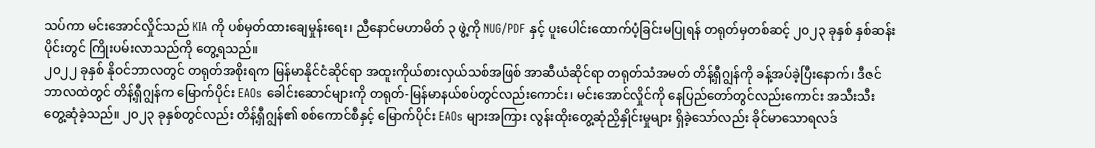သပ်ကာ မင်းအောင်လှိုင်သည် KIA ကို ပစ်မှတ်ထားချေမှုန်းရေး၊ ညီနောင်မဟာမိတ် ၃ ဖွဲ့ကို NUG/PDF နှင့် ပူးပေါင်းထောက်ပံ့ခြင်းမပြုရန် တရုတ်မှတစ်ဆင့် ၂၀၂၃ ခုနှစ် နှစ်ဆန်းပိုင်းတွင် ကြိုးပမ်းလာသည်ကို တွေ့ရသည်။
၂၀၂၂ ခုနှစ် နိုဝင်ဘာလတွင် တရုတ်အစိုးရက မြန်မာနိုင်ငံဆိုင်ရာ အထူးကိုယ်စားလှယ်သစ်အဖြစ် အာဆီယံဆိုင်ရာ တရုတ်သံအမတ် တိန့်ရှီဂျွန်ကို ခန့်အပ်ခဲ့ပြီးနောက်၊ ဒီဇင်ဘာလထဲတွင် တိန့်ရှီဂျွန်က မြောက်ပိုင်း EAOs ခေါင်းဆောင်များကို တရုတ်-မြန်မာနယ်စပ်တွင်လည်းကောင်း၊ မင်းအောင်လှိုင်ကို နေပြည်တော်တွင်လည်းကောင်း အသီးသီး တွေ့ဆုံခဲ့သည်။ ၂၀၂၃ ခုနှစ်တွင်လည်း တိန့်ရှီဂျွန်၏ စစ်ကောင်စီနှင့် မြောက်ပိုင်း EAOs များအကြား လွန်းထိုးတွေ့ဆုံညှိနှိုင်းမှုများ ရှိခဲ့သော်လည်း ခိုင်မာသောရလဒ်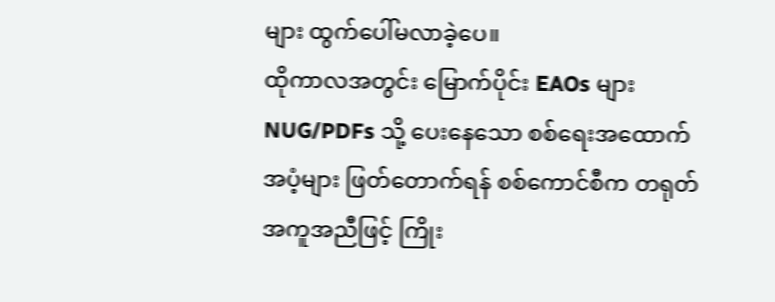များ ထွက်ပေါ်မလာခဲ့ပေ။
ထိုကာလအတွင်း မြောက်ပိုင်း EAOs များ NUG/PDFs သို့ ပေးနေသော စစ်ရေးအထောက်အပံ့များ ဖြတ်တောက်ရန် စစ်ကောင်စီက တရုတ်အကူအညီဖြင့် ကြိုး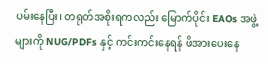ပမ်းနေပြီး၊ တရုတ်အစိုးရကလည်း မြောက်ပိုင်း EAOs အဖွဲ့များကို NUG/PDFs နှင့် ကင်းကင်းနေရန် ဖိအားပေးနေ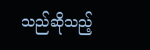သည်ဆိုသည့်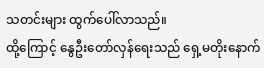သတင်းများ ထွက်ပေါ်လာသည်။
ထို့ကြောင့် နွေဦးတော်လှန်ရေးသည် ရှေ့မတိုးနောက်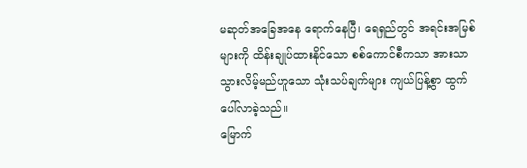မဆုတ်အခြေအနေ ရောက်နေပြီ၊ ရေရှည်တွင် အရင်းအမြစ်များကို ထိန်းချုပ်ထားနိုင်သော စစ်ကောင်စီကသာ အားသာသွားလိမ့်မည်ဟူသော သုံးသပ်ချက်များ ကျယ်ပြန့်စွာ ထွက်ပေါ်လာခဲ့သည်။
မြောက်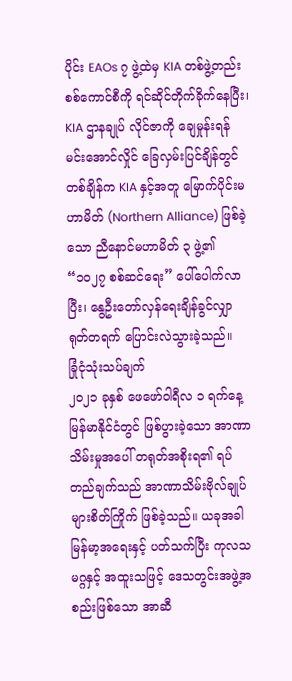ပိုင်း EAOs ၇ ဖွဲ့ထဲမှ KIA တစ်ဖွဲ့တည်း စစ်ကောင်စီကို ရင်ဆိုင်တိုက်ခိုက်နေပြီး၊ KIA ဌာနချုပ် လိုင်ဇာကို ချေမှုန်းရန် မင်းအောင်လှိုင် ခြေလှမ်းပြင်ချိန်တွင် တစ်ချိန်က KIA နှင့်အတူ မြောက်ပိုင်းမဟာမိတ် (Northern Alliance) ဖြစ်ခဲ့သော ညီနောင်မဟာမိတ် ၃ ဖွဲ့၏ “၁၀၂၇ စစ်ဆင်ရေး” ပေါ်ပေါက်လာပြီး၊ နွေဦးတော်လှန်ရေးချိန်ခွင်လျှာ ရုတ်တရက် ပြောင်းလဲသွားခဲ့သည်။
ခြုံငုံသုံးသပ်ချက်
၂၀၂၁ ခုနှစ် ဖေဖော်ဝါရီလ ၁ ရက်နေ့ မြန်မာနိုင်ငံတွင် ဖြစ်ပွားခဲ့သော အာဏာသိမ်းမှုအပေါ် တရုတ်အစိုးရ၏ ရပ်တည်ချက်သည် အာဏာသိမ်းဗိုလ်ချုပ်များစိတ်ကြိုက် ဖြစ်ခဲ့သည်။ ယခုအခါ မြန်မာ့အရေးနှင့် ပတ်သက်ပြီး ကုလသမဂ္ဂနှင့် အထူးသဖြင့် ဒေသတွင်းအဖွဲ့အစည်းဖြစ်သော အာဆီ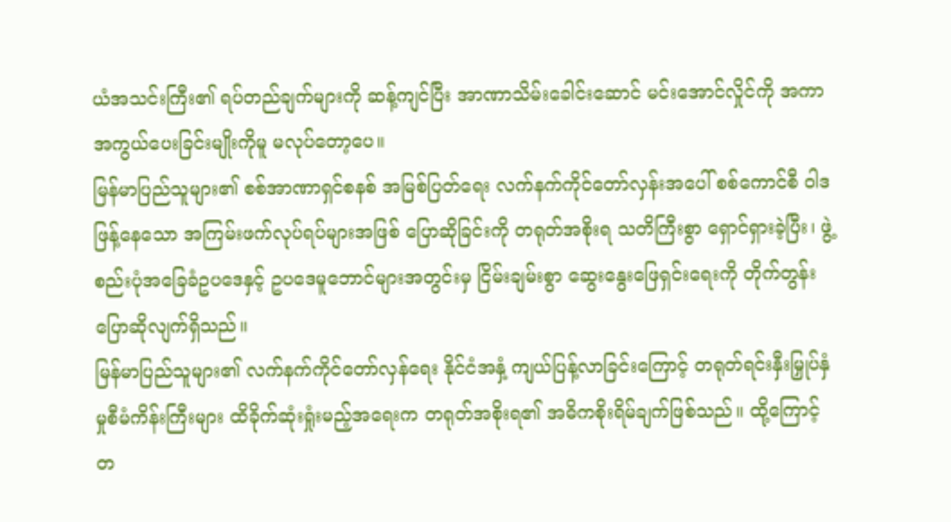ယံအသင်းကြီး၏ ရပ်တည်ချက်များကို ဆန့်ကျင်ပြီး အာဏာသိမ်းခေါင်းဆောင် မင်းအောင်လှိုင်ကို အကာအကွယ်ပေးခြင်းမျိုးကိုမူ မလုပ်တော့ပေ။
မြန်မာပြည်သူများ၏ စစ်အာဏာရှင်စနစ် အမြစ်ပြတ်ရေး လက်နက်ကိုင်တော်လှန်းအပေါ် စစ်ကောင်စီ ဝါဒဖြန့်နေသော အကြမ်းဖက်လုပ်ရပ်များအဖြစ် ပြောဆိုခြင်းကို တရုတ်အစိုးရ သတိကြီးစွာ ရှောင်ရှားခဲ့ပြီး၊ ဖွဲ့စည်းပုံအခြေခံဥပဒေနှင့် ဥပဒေမူဘောင်များအတွင်းမှ ငြိမ်းချမ်းစွာ ဆွေးနွေးဖြေရှင်းရေးကို တိုက်တွန်းပြောဆိုလျက်ရှိသည်။
မြန်မာပြည်သူများ၏ လက်နက်ကိုင်တော်လှန်ရေး နိုင်ငံအနှံ့ ကျယ်ပြန့်လာခြင်းကြောင့် တရုတ်ရင်းနှီးမြှုပ်နှံမှုစီမံကိန်းကြီးများ ထိခိုက်ဆုံးရှုံးမည့်အရေးက တရုတ်အစိုးရ၏ အဓိကစိုးရိမ်ချက်ဖြစ်သည်။ ထို့ကြောင့် တ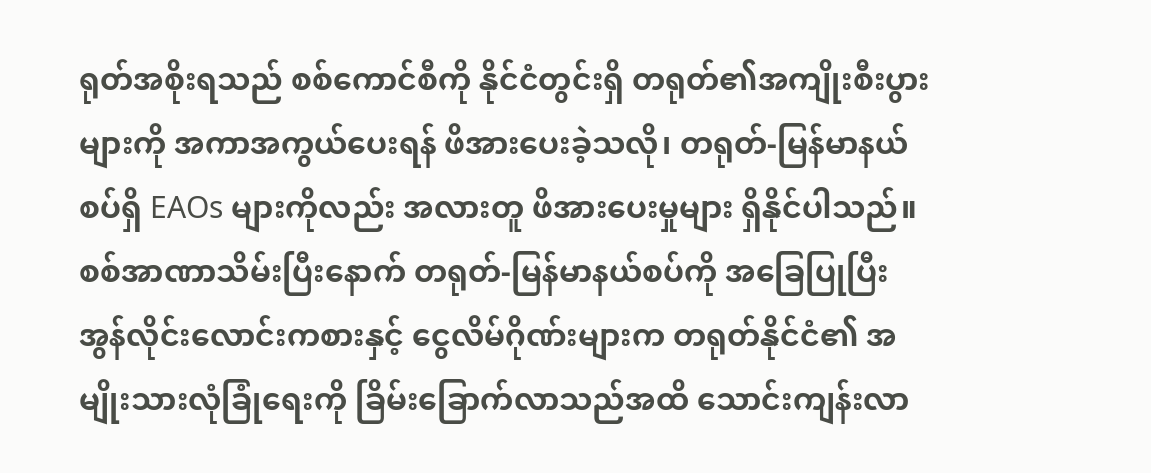ရုတ်အစိုးရသည် စစ်ကောင်စီကို နိုင်ငံတွင်းရှိ တရုတ်၏အကျိုးစီးပွားများကို အကာအကွယ်ပေးရန် ဖိအားပေးခဲ့သလို၊ တရုတ်-မြန်မာနယ်စပ်ရှိ EAOs များကိုလည်း အလားတူ ဖိအားပေးမှုများ ရှိနိုင်ပါသည်။
စစ်အာဏာသိမ်းပြီးနောက် တရုတ်-မြန်မာနယ်စပ်ကို အခြေပြုပြီး အွန်လိုင်းလောင်းကစားနှင့် ငွေလိမ်ဂိုဏ်းများက တရုတ်နိုင်ငံ၏ အမျိုးသားလုံခြုံရေးကို ခြိမ်းခြောက်လာသည်အထိ သောင်းကျန်းလာ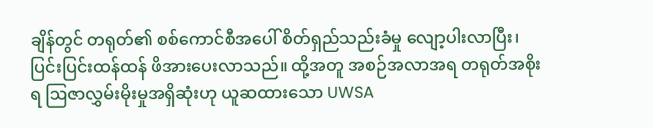ချိန်တွင် တရုတ်၏ စစ်ကောင်စီအပေါ် စိတ်ရှည်သည်းခံမှု လျော့ပါးလာပြီး၊ ပြင်းပြင်းထန်ထန် ဖိအားပေးလာသည်။ ထို့အတူ အစဉ်အလာအရ တရုတ်အစိုးရ ဩဇာလွှမ်းမိုးမှုအရှိဆုံးဟု ယူဆထားသော UWSA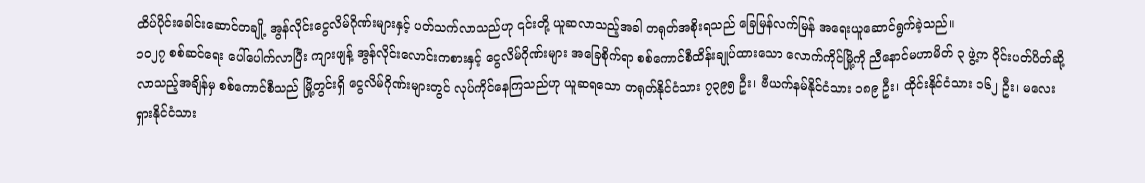ထိပ်ပိုင်းခေါင်းဆောင်တချို့ အွန်လိုင်းငွေလိမ်ဂိုဏ်းများနှင့် ပတ်သက်လာသည်ဟု ၎င်းတို့ ယူဆလာသည့်အခါ တရုတ်အစိုးရသည် ခြေမြန်လက်မြန် အရေးယူဆောင်ရွက်ခဲ့သည်။
၁၀၂၇ စစ်ဆင်ရေး ပေါ်ပေါက်လာပြီး ကျားဖျန့် အွန်လိုင်းလောင်းကစားနှင့် ငွေလိမ်ဂိုဏ်းများ အခြေစိုက်ရာ စစ်ကောင်စီထိန်းချုပ်ထားသော လောက်ကိုင်မြို့ကို ညီနောင်မဟာမိတ် ၃ ဖွဲ့က ဝိုင်းပတ်ပိတ်ဆို့လာသည့်အချိန်မှ စစ်ကောင်စီသည် မြို့တွင်းရှိ ငွေလိမ်ဂိုဏ်းများတွင် လုပ်ကိုင်နေကြသည်ဟု ယူဆရသော တရုတ်နိုင်ငံသား ၇၃၉၅ ဦး၊ ဗီယက်နမ်နိုင်ငံသား ၁၈၉ ဦး၊ ထိုင်းနိုင်ငံသား ၁၆၂ ဦး၊ မလေးရှားနိုင်ငံသား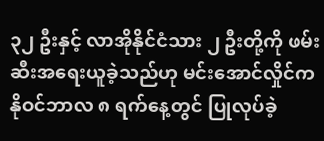၃၂ ဦးနှင့် လာအိုနိုင်ငံသား ၂ ဦးတို့ကို ဖမ်းဆီးအရေးယူခဲ့သည်ဟု မင်းအောင်လှိုင်က နိုဝင်ဘာလ ၈ ရက်နေ့တွင် ပြုလုပ်ခဲ့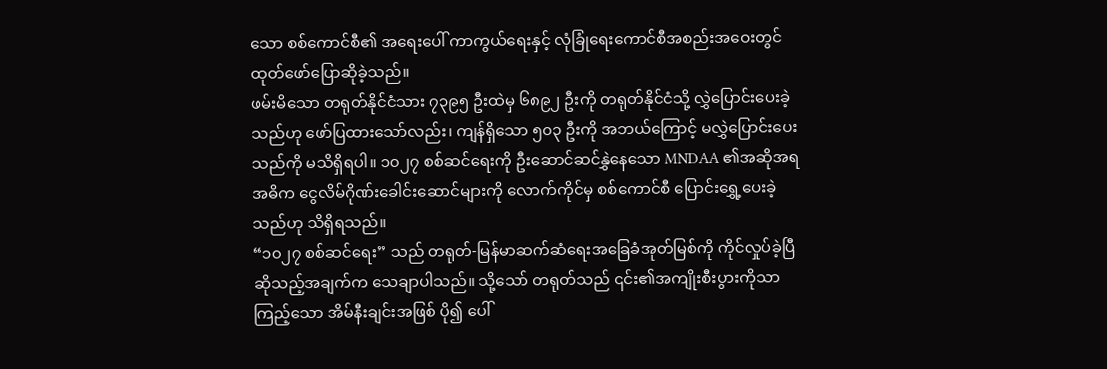သော စစ်ကောင်စီ၏ အရေးပေါ် ကာကွယ်ရေးနှင့် လုံခြုံရေးကောင်စီအစည်းအဝေးတွင် ထုတ်ဖော်ပြောဆိုခဲ့သည်။
ဖမ်းမိသော တရုတ်နိုင်ငံသား ၇၃၉၅ ဦးထဲမှ ၆၈၉၂ ဦးကို တရုတ်နိုင်ငံသို့ လွှဲပြောင်းပေးခဲ့သည်ဟု ဖော်ပြထားသော်လည်း၊ ကျန်ရှိသော ၅၀၃ ဦးကို အဘယ်ကြောင့် မလွှဲပြောင်းပေးသည်ကို မသိရှိရပါ။ ၁၀၂၇ စစ်ဆင်ရေးကို ဦးဆောင်ဆင်နွှဲနေသော MNDAA ၏အဆိုအရ အဓိက ငွေလိမ်ဂိုဏ်းခေါင်းဆောင်များကို လောက်ကိုင်မှ စစ်ကောင်စီ ပြောင်းရွှေ့ပေးခဲ့သည်ဟု သိရှိရသည်။
“၁၀၂၇ စစ်ဆင်ရေး” သည် တရုတ်-မြန်မာဆက်ဆံရေးအခြေခံအုတ်မြစ်ကို ကိုင်လှုပ်ခဲ့ပြီ ဆိုသည့်အချက်က သေချာပါသည်။ သို့သော် တရုတ်သည် ၎င်း၏အကျိုးစီးပွားကိုသာ ကြည့်သော အိမ်နီးချင်းအဖြစ် ပို၍ ပေါ်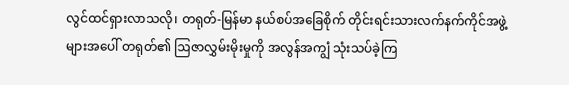လွင်ထင်ရှားလာသလို၊ တရုတ်-မြန်မာ နယ်စပ်အခြေစိုက် တိုင်းရင်းသားလက်နက်ကိုင်အဖွဲ့များအပေါ် တရုတ်၏ ဩဇာလွှမ်းမိုးမှုကို အလွန်အကျွံ သုံးသပ်ခဲ့ကြ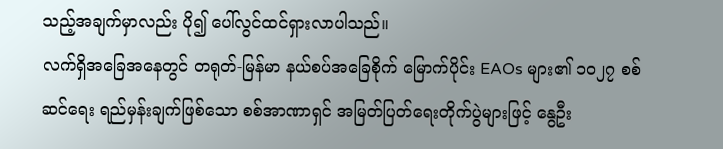သည့်အချက်မှာလည်း ပို၍ ပေါ်လွင်ထင်ရှားလာပါသည်။
လက်ရှိအခြေအနေတွင် တရုတ်-မြန်မာ နယ်စပ်အခြေစိုက် မြောက်ပိုင်း EAOs များ၏ ၁၀၂၇ စစ်ဆင်ရေး ရည်မှန်းချက်ဖြစ်သော စစ်အာဏာရှင် အမြတ်ပြတ်ရေးတိုက်ပွဲများဖြင့် နွေဦး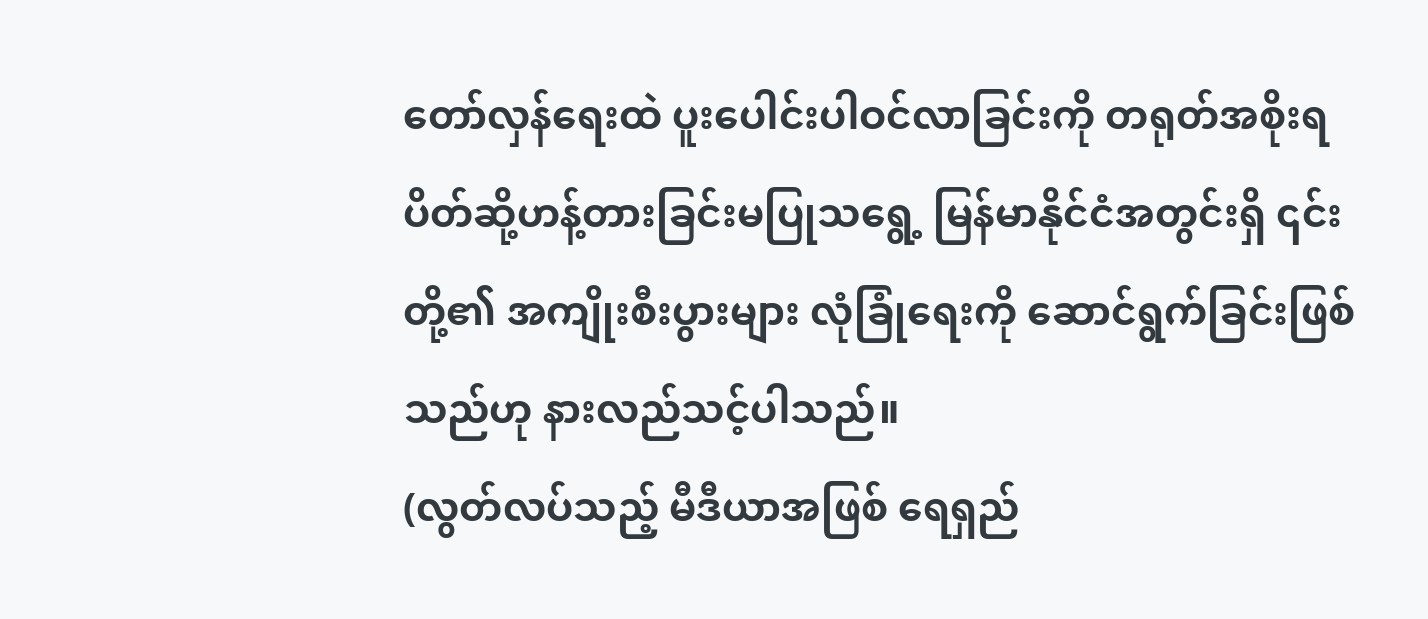တော်လှန်ရေးထဲ ပူးပေါင်းပါဝင်လာခြင်းကို တရုတ်အစိုးရ ပိတ်ဆို့ဟန့်တားခြင်းမပြုသရွေ့ မြန်မာနိုင်ငံအတွင်းရှိ ၎င်းတို့၏ အကျိုးစီးပွားများ လုံခြုံရေးကို ဆောင်ရွက်ခြင်းဖြစ်သည်ဟု နားလည်သင့်ပါသည်။
(လွတ်လပ်သည့် မီဒီယာအဖြစ် ရေရှည်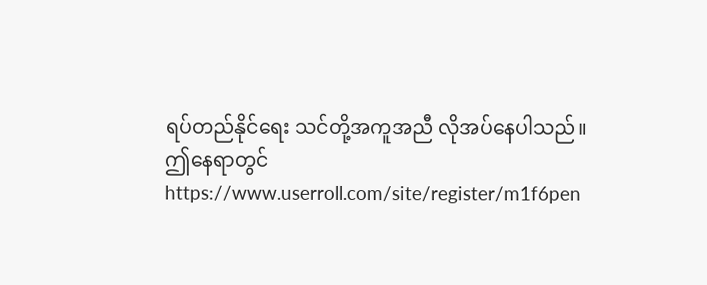ရပ်တည်နိုင်ရေး သင်တို့အကူအညီ လိုအပ်နေပါသည်။ ဤနေရာတွင် https://www.userroll.com/site/register/m1f6pen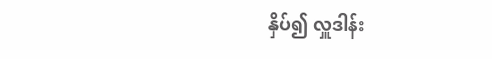နှိပ်၍ လှူဒါန်း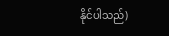နိုင်ပါသည်)